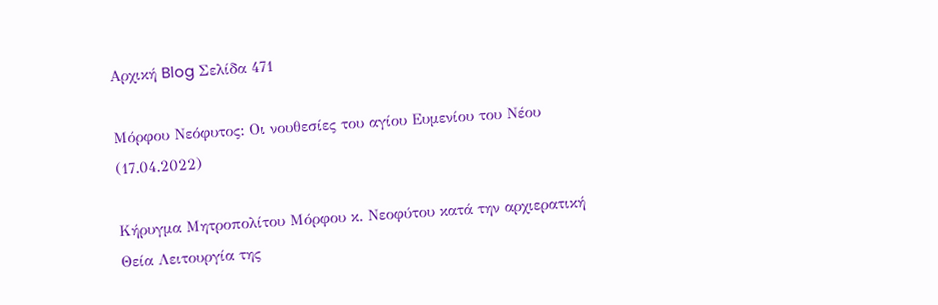Αρχική Blog Σελίδα 471

Μόρφου Νεόφυτος: Οι νουθεσίες του αγίου Ευμενίου του Νέου (17.04.2022)

Κήρυγμα Μητροπολίτου Μόρφου κ. Νεοφύτου κατά την αρχιερατική Θεία Λειτουργία της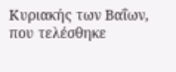Κυριακής των Βαΐων, που τελέσθηκε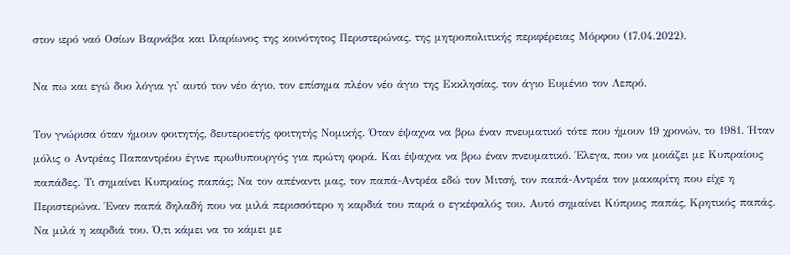στον ιερό ναό Οσίων Βαρνάβα και Ιλαρίωνος της κοινότητος Περιστερώνας, της μητροπολιτικής περιφέρειας Μόρφου (17.04.2022).

Να πω και εγώ δυο λόγια γι᾿ αυτό τον νέο άγιο, τον επίσημα πλέον νέο άγιο της Εκκλησίας, τον άγιο Ευμένιο τον Λεπρό.

Τον γνώρισα όταν ήμουν φοιτητής, δευτεροετής φοιτητής Νομικής. Όταν έψαχνα να βρω έναν πνευματικό τότε που ήμουν 19 χρονών, το 1981. Ήταν μόλις ο Αντρέας Παπαντρέου έγινε πρωθυπουργός για πρώτη φορά. Και έψαχνα να βρω έναν πνευματικό. Έλεγα, που να μοιάζει με Κυπραίους παπάδες. Τι σημαίνει Κυπραίος παπάς; Να τον απέναντι μας, τον παπά-Αντρέα εδώ τον Μιτσή, τον παπά-Αντρέα τον μακαρίτη που είχε η Περιστερώνα. Έναν παπά δηλαδή που να μιλά περισσότερο η καρδιά του παρά ο εγκέφαλός του. Αυτό σημαίνει Κύπριος παπάς, Κρητικός παπάς. Να μιλά η καρδιά του. Ό,τι κάμει να το κάμει με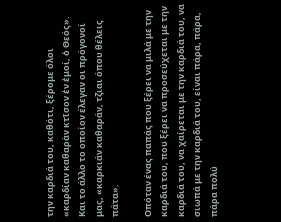την καρδιά του, καθότι, ξέρομε όλοι «καρδίαν καθαρὰν κτῖσον ἐν ἐμοί, ὁ Θεός». Και το άλλο το οποίον έλεγαν οι πρόγονοί μας, «καρκιάν καθαράν, τζιαι όπου θέλεις πάτα».

Οπόταν ένας παπάς που ξέρει να μιλά με την καρδιά του, που ξέρει να προσεύχεται με την καρδιά του, να χαίρεται με την καρδιά του, να σιωπά με την καρδιά του, είναι πάρα, πάρα, πάρα πολύ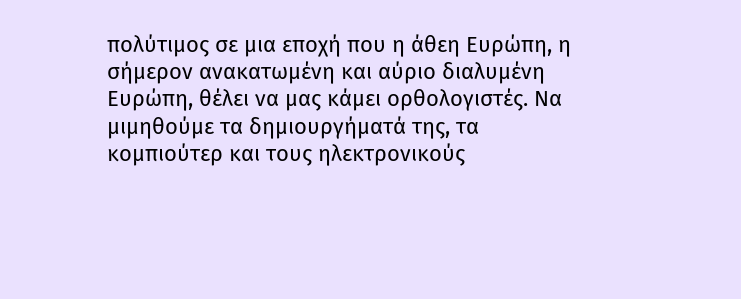πολύτιμος σε μια εποχή που η άθεη Ευρώπη, η σήμερον ανακατωμένη και αύριο διαλυμένη Ευρώπη, θέλει να μας κάμει ορθολογιστές. Να μιμηθούμε τα δημιουργήματά της, τα κομπιούτερ και τους ηλεκτρονικούς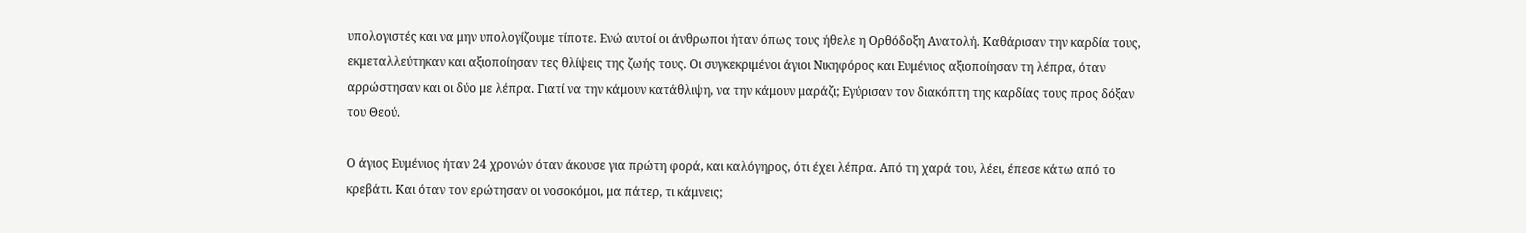υπολογιστές και να μην υπολογίζουμε τίποτε. Ενώ αυτοί οι άνθρωποι ήταν όπως τους ήθελε η Ορθόδοξη Ανατολή. Καθάρισαν την καρδία τους, εκμεταλλεύτηκαν και αξιοποίησαν τες θλίψεις της ζωής τους. Οι συγκεκριμένοι άγιοι Νικηφόρος και Ευμένιος αξιοποίησαν τη λέπρα, όταν αρρώστησαν και οι δύο με λέπρα. Γιατί να την κάμουν κατάθλιψη, να την κάμουν μαράζι; Εγύρισαν τον διακόπτη της καρδίας τους προς δόξαν του Θεού.

Ο άγιος Ευμένιος ήταν 24 χρονών όταν άκουσε για πρώτη φορά, και καλόγηρος, ότι έχει λέπρα. Από τη χαρά του, λέει, έπεσε κάτω από το κρεβάτι. Και όταν τον ερώτησαν οι νοσοκόμοι, μα πάτερ, τι κάμνεις;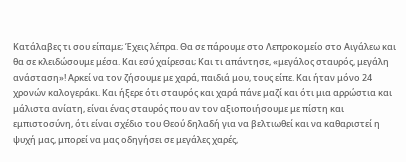Κατάλαβες τι σου είπαμε; Έχεις λέπρα. Θα σε πάρουμε στο Λεπροκομείο στο Αιγάλεω και θα σε κλειδώσουμε μέσα. Και εσύ χαίρεσαι; Και τι απάντησε, «μεγάλος σταυρός, μεγάλη ανάσταση»! Αρκεί να τον ζήσουμε με χαρά, παιδιά μου, τους είπε. Και ήταν μόνο 24 χρονών καλογεράκι. Και ήξερε ότι σταυρός και χαρά πάνε μαζί και ότι μια αρρώστια και μάλιστα ανίατη, είναι ένας σταυρός που αν τον αξιοποιήσουμε με πίστη και εμπιστοσύνη, ότι είναι σχέδιο του Θεού δηλαδή για να βελτιωθεί και να καθαριστεί η ψυχή μας, μπορεί να μας οδηγήσει σε μεγάλες χαρές,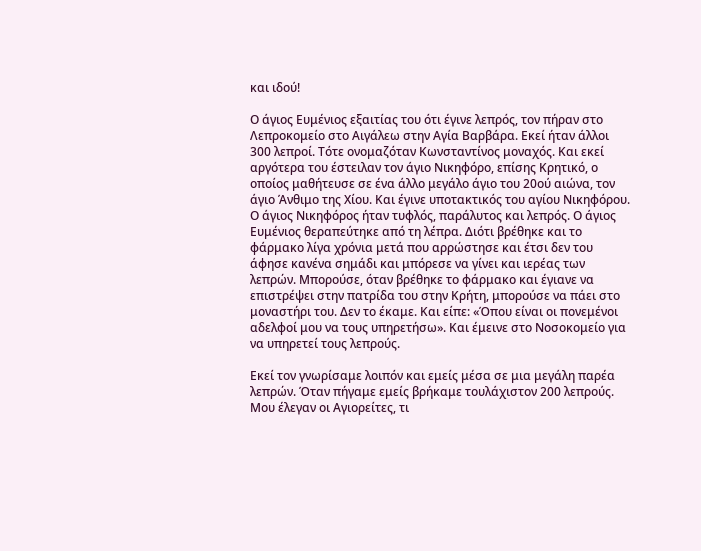και ιδού!

Ο άγιος Ευμένιος εξαιτίας του ότι έγινε λεπρός, τον πήραν στο Λεπροκομείο στο Αιγάλεω στην Αγία Βαρβάρα. Εκεί ήταν άλλοι 300 λεπροί. Τότε ονομαζόταν Κωνσταντίνος μοναχός. Και εκεί αργότερα του έστειλαν τον άγιο Νικηφόρο, επίσης Κρητικό, ο οποίος μαθήτευσε σε ένα άλλο μεγάλο άγιο του 20ού αιώνα, τον άγιο Άνθιμο της Χίου. Και έγινε υποτακτικός του αγίου Νικηφόρου. Ο άγιος Νικηφόρος ήταν τυφλός, παράλυτος και λεπρός. Ο άγιος Ευμένιος θεραπεύτηκε από τη λέπρα. Διότι βρέθηκε και το φάρμακο λίγα χρόνια μετά που αρρώστησε και έτσι δεν του άφησε κανένα σημάδι και μπόρεσε να γίνει και ιερέας των λεπρών. Μπορούσε, όταν βρέθηκε το φάρμακο και έγιανε να επιστρέψει στην πατρίδα του στην Κρήτη, μπορούσε να πάει στο μοναστήρι του. Δεν το έκαμε. Και είπε: «Όπου είναι οι πονεμένοι αδελφοί μου να τους υπηρετήσω». Και έμεινε στο Νοσοκομείο για να υπηρετεί τους λεπρούς.

Εκεί τον γνωρίσαμε λοιπόν και εμείς μέσα σε μια μεγάλη παρέα λεπρών. Όταν πήγαμε εμείς βρήκαμε τουλάχιστον 200 λεπρούς. Μου έλεγαν οι Αγιορείτες, τι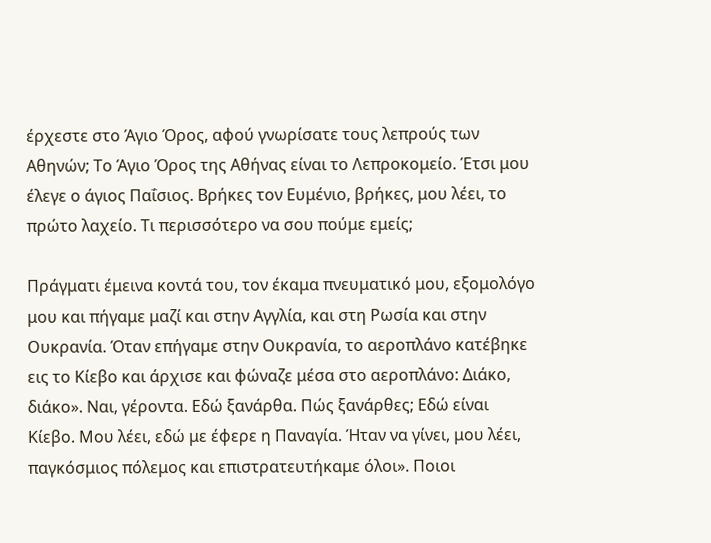έρχεστε στο Άγιο Όρος, αφού γνωρίσατε τους λεπρούς των Αθηνών; Το Άγιο Όρος της Αθήνας είναι το Λεπροκομείο. Έτσι μου έλεγε ο άγιος Παΐσιος. Βρήκες τον Ευμένιο, βρήκες, μου λέει, το πρώτο λαχείο. Τι περισσότερο να σου πούμε εμείς;

Πράγματι έμεινα κοντά του, τον έκαμα πνευματικό μου, εξομολόγο μου και πήγαμε μαζί και στην Αγγλία, και στη Ρωσία και στην Ουκρανία. Όταν επήγαμε στην Ουκρανία, το αεροπλάνο κατέβηκε εις το Κίεβο και άρχισε και φώναζε μέσα στο αεροπλάνο: Διάκο, διάκο». Ναι, γέροντα. Εδώ ξανάρθα. Πώς ξανάρθες; Εδώ είναι Κίεβο. Μου λέει, εδώ με έφερε η Παναγία. Ήταν να γίνει, μου λέει, παγκόσμιος πόλεμος και επιστρατευτήκαμε όλοι». Ποιοι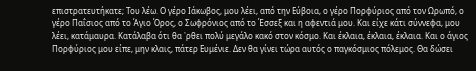επιστρατευτήκατε; Του λέω. Ο γέρο Ιάκωβος, μου λέει, από την Εύβοια, ο γέρο Πορφύριος από τον Ωρωπό, ο γέρο Παΐσιος από το Άγιο Όρος, ο Σωφρόνιος από το Έσσεξ και η αφεντιά μου. Και είχε κάτι σύννεφα, μου λέει, κατάμαυρα. Κατάλαβα ότι θα ᾿ρθει πολύ μεγάλο κακό στον κόσμο. Και έκλαια, έκλαια, έκλαια. Και ο άγιος Πορφύριος μου είπε, μην κλαις, πάτερ Ευμένιε. Δεν θα γίνει τώρα αυτός ο παγκόσμιος πόλεμος. Θα δώσει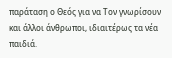παράταση ο Θεός για να Τον γνωρίσουν και άλλοι άνθρωποι, ιδιαιτέρως τα νέα παιδιά.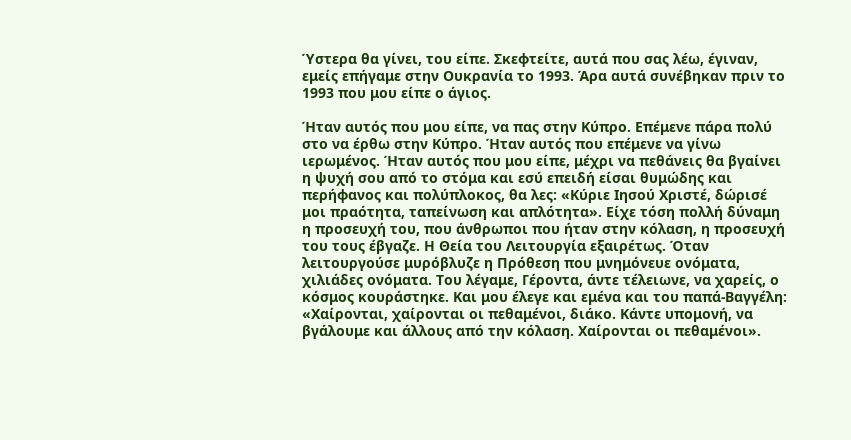Ύστερα θα γίνει, του είπε. Σκεφτείτε, αυτά που σας λέω, έγιναν, εμείς επήγαμε στην Ουκρανία το 1993. Άρα αυτά συνέβηκαν πριν το 1993 που μου είπε ο άγιος.

Ήταν αυτός που μου είπε, να πας στην Κύπρο. Επέμενε πάρα πολύ στο να έρθω στην Κύπρο. Ήταν αυτός που επέμενε να γίνω ιερωμένος. Ήταν αυτός που μου είπε, μέχρι να πεθάνεις θα βγαίνει η ψυχή σου από το στόμα και εσύ επειδή είσαι θυμώδης και περήφανος και πολύπλοκος, θα λες: «Κύριε Ιησού Χριστέ, δώρισέ μοι πραότητα, ταπείνωση και απλότητα». Είχε τόση πολλή δύναμη η προσευχή του, που άνθρωποι που ήταν στην κόλαση, η προσευχή του τους έβγαζε. Η Θεία του Λειτουργία εξαιρέτως. Όταν λειτουργούσε μυρόβλυζε η Πρόθεση που μνημόνευε ονόματα, χιλιάδες ονόματα. Του λέγαμε, Γέροντα, άντε τέλειωνε, να χαρείς, ο κόσμος κουράστηκε. Και μου έλεγε και εμένα και του παπά-Βαγγέλη: «Χαίρονται, χαίρονται οι πεθαμένοι, διάκο. Κάντε υπομονή, να βγάλουμε και άλλους από την κόλαση. Χαίρονται οι πεθαμένοι».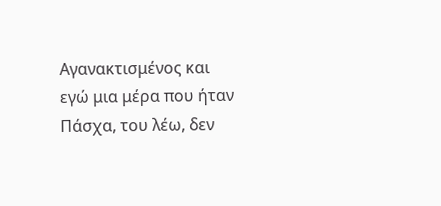Αγανακτισμένος και εγώ μια μέρα που ήταν Πάσχα, του λέω, δεν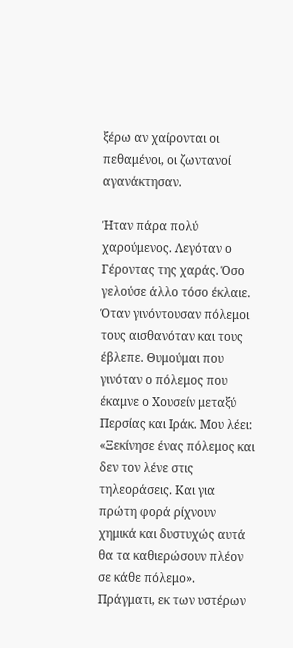ξέρω αν χαίρονται οι πεθαμένοι, οι ζωντανοί αγανάκτησαν.

Ήταν πάρα πολύ χαρούμενος. Λεγόταν ο Γέροντας της χαράς. Όσο γελούσε άλλο τόσο έκλαιε. Όταν γινόντουσαν πόλεμοι τους αισθανόταν και τους έβλεπε. Θυμούμαι που γινόταν ο πόλεμος που έκαμνε ο Χουσείν μεταξύ Περσίας και Ιράκ. Μου λέει: «Ξεκίνησε ένας πόλεμος και δεν τον λένε στις τηλεοράσεις. Και για πρώτη φορά ρίχνουν χημικά και δυστυχώς αυτά θα τα καθιερώσουν πλέον σε κάθε πόλεμο». Πράγματι, εκ των υστέρων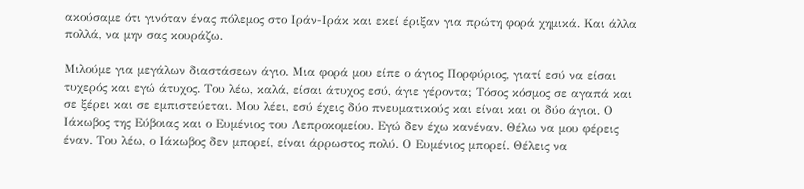ακούσαμε ότι γινόταν ένας πόλεμος στο Ιράν-Ιράκ και εκεί έριξαν για πρώτη φορά χημικά. Και άλλα πολλά, να μην σας κουράζω.

Μιλούμε για μεγάλων διαστάσεων άγιο. Μια φορά μου είπε ο άγιος Πορφύριος, γιατί εσύ να είσαι τυχερός και εγώ άτυχος. Του λέω, καλά, είσαι άτυχος εσύ, άγιε γέροντα; Τόσος κόσμος σε αγαπά και σε ξέρει και σε εμπιστεύεται. Μου λέει, εσύ έχεις δύο πνευματικούς και είναι και οι δύο άγιοι. Ο Ιάκωβος της Εύβοιας και ο Ευμένιος του Λεπροκομείου. Εγώ δεν έχω κανέναν. Θέλω να μου φέρεις έναν. Του λέω, ο Ιάκωβος δεν μπορεί, είναι άρρωστος πολύ. Ο Ευμένιος μπορεί. Θέλεις να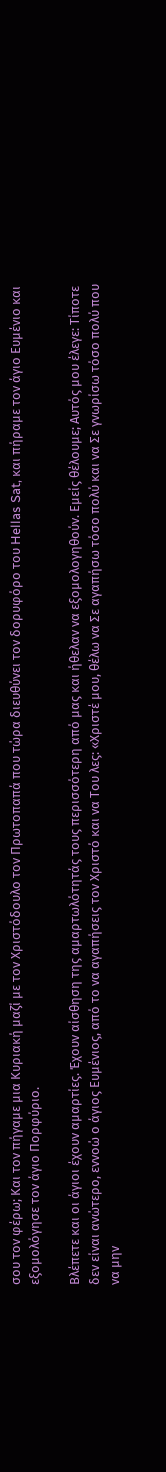σου τον φέρω; Και τον πήγαμε μια Κυριακή μαζί με τον Χριστόδουλο τον Πρωτοπαπά που τώρα διευθύνει τον δορυφόρο του Hellas Sat, και πήραμε τον άγιο Ευμένιο και εξομολόγησε τον άγιο Πορφύριο.

Βλέπετε και οι άγιοι έχουν αμαρτίες. Έχουν αίσθηση της αμαρτωλότητάς τους περισσότερη από μας και ήθελαν να εξομολογηθούν. Εμείς θέλουμε; Αυτός μου έλεγε: Τίποτε δεν είναι ανώτερο, εννοώ ο άγιος Ευμένιος, από το να αγαπήσεις τον Χριστό και να Του λες: «Χριστέ μου, θέλω να Σε αγαπήσω τόσο πολύ και να Σε γνωρίσω τόσο πολύ που να μην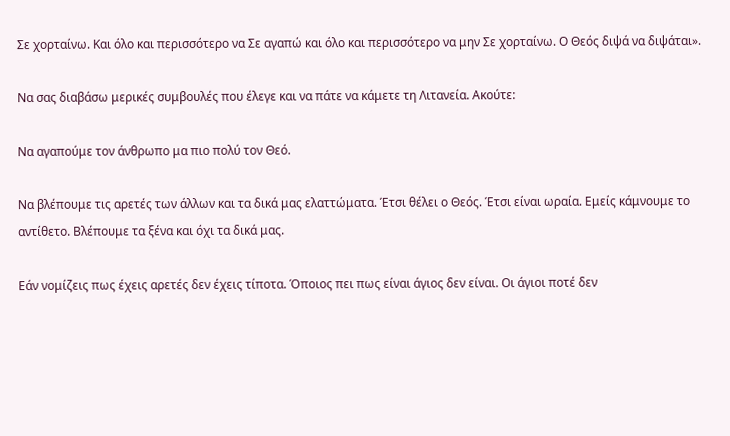Σε χορταίνω. Και όλο και περισσότερο να Σε αγαπώ και όλο και περισσότερο να μην Σε χορταίνω. Ο Θεός διψά να διψάται».

Να σας διαβάσω μερικές συμβουλές που έλεγε και να πάτε να κάμετε τη Λιτανεία. Ακούτε:

Να αγαπούμε τον άνθρωπο μα πιο πολύ τον Θεό.

Να βλέπουμε τις αρετές των άλλων και τα δικά μας ελαττώματα. Έτσι θέλει ο Θεός. Έτσι είναι ωραία. Εμείς κάμνουμε το αντίθετο. Βλέπουμε τα ξένα και όχι τα δικά μας.

Εάν νομίζεις πως έχεις αρετές δεν έχεις τίποτα. Όποιος πει πως είναι άγιος δεν είναι. Οι άγιοι ποτέ δεν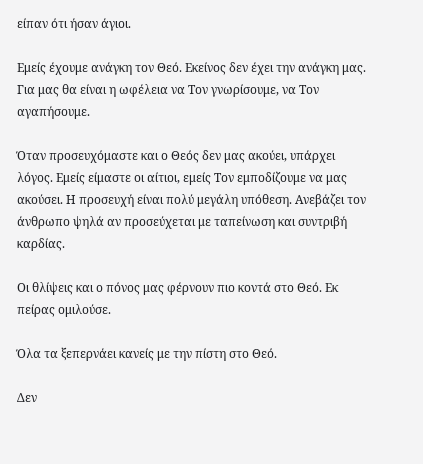είπαν ότι ήσαν άγιοι.

Εμείς έχουμε ανάγκη τον Θεό. Εκείνος δεν έχει την ανάγκη μας. Για μας θα είναι η ωφέλεια να Τον γνωρίσουμε, να Τον αγαπήσουμε.

Όταν προσευχόμαστε και ο Θεός δεν μας ακούει, υπάρχει λόγος. Εμείς είμαστε οι αίτιοι, εμείς Τον εμποδίζουμε να μας ακούσει. Η προσευχή είναι πολύ μεγάλη υπόθεση. Ανεβάζει τον άνθρωπο ψηλά αν προσεύχεται με ταπείνωση και συντριβή καρδίας.

Οι θλίψεις και ο πόνος μας φέρνουν πιο κοντά στο Θεό. Εκ πείρας ομιλούσε.

Όλα τα ξεπερνάει κανείς με την πίστη στο Θεό.

Δεν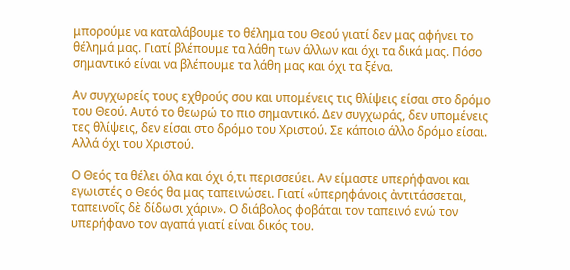μπορούμε να καταλάβουμε το θέλημα του Θεού γιατί δεν μας αφήνει το θέλημά μας. Γιατί βλέπουμε τα λάθη των άλλων και όχι τα δικά μας. Πόσο σημαντικό είναι να βλέπουμε τα λάθη μας και όχι τα ξένα.

Αν συγχωρείς τους εχθρούς σου και υπομένεις τις θλίψεις είσαι στο δρόμο του Θεού. Αυτό το θεωρώ το πιο σημαντικό. Δεν συγχωράς, δεν υπομένεις τες θλίψεις, δεν είσαι στο δρόμο του Χριστού. Σε κάποιο άλλο δρόμο είσαι. Αλλά όχι του Χριστού.

Ο Θεός τα θέλει όλα και όχι ό,τι περισσεύει. Αν είμαστε υπερήφανοι και εγωιστές ο Θεός θα μας ταπεινώσει. Γιατί «ὑπερηφάνοις ἀντιτάσσεται, ταπεινοῖς δὲ δίδωσι χάριν». Ο διάβολος φοβάται τον ταπεινό ενώ τον υπερήφανο τον αγαπά γιατί είναι δικός του.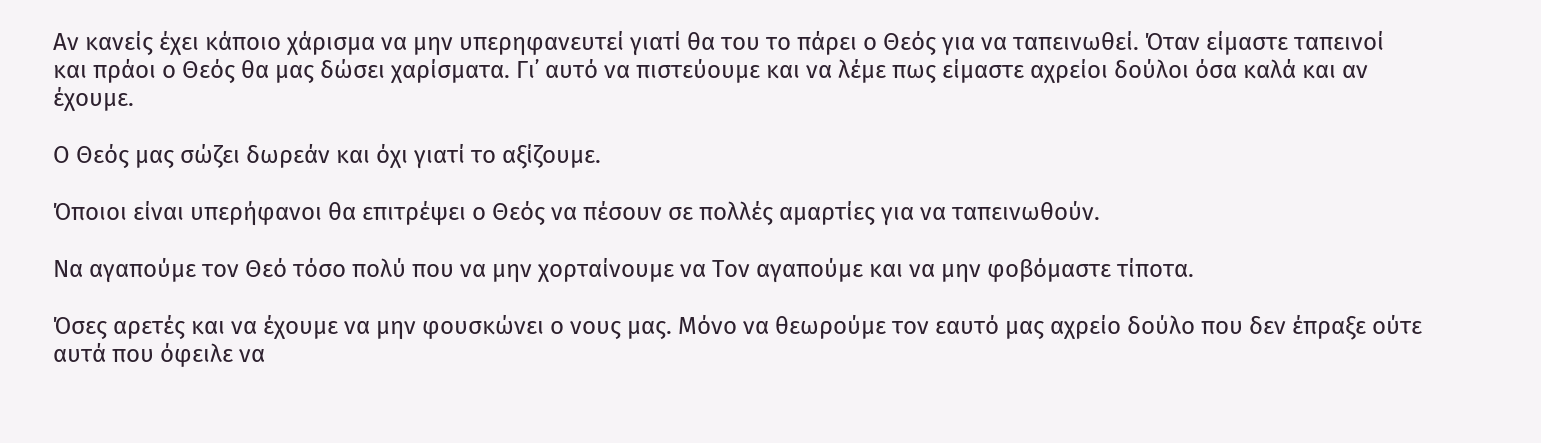Αν κανείς έχει κάποιο χάρισμα να μην υπερηφανευτεί γιατί θα του το πάρει ο Θεός για να ταπεινωθεί. Όταν είμαστε ταπεινοί και πράοι ο Θεός θα μας δώσει χαρίσματα. Γι᾿ αυτό να πιστεύουμε και να λέμε πως είμαστε αχρείοι δούλοι όσα καλά και αν έχουμε.

Ο Θεός μας σώζει δωρεάν και όχι γιατί το αξίζουμε.

Όποιοι είναι υπερήφανοι θα επιτρέψει ο Θεός να πέσουν σε πολλές αμαρτίες για να ταπεινωθούν.

Να αγαπούμε τον Θεό τόσο πολύ που να μην χορταίνουμε να Τον αγαπούμε και να μην φοβόμαστε τίποτα.

Όσες αρετές και να έχουμε να μην φουσκώνει ο νους μας. Μόνο να θεωρούμε τον εαυτό μας αχρείο δούλο που δεν έπραξε ούτε αυτά που όφειλε να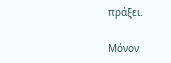πράξει.

Μόνον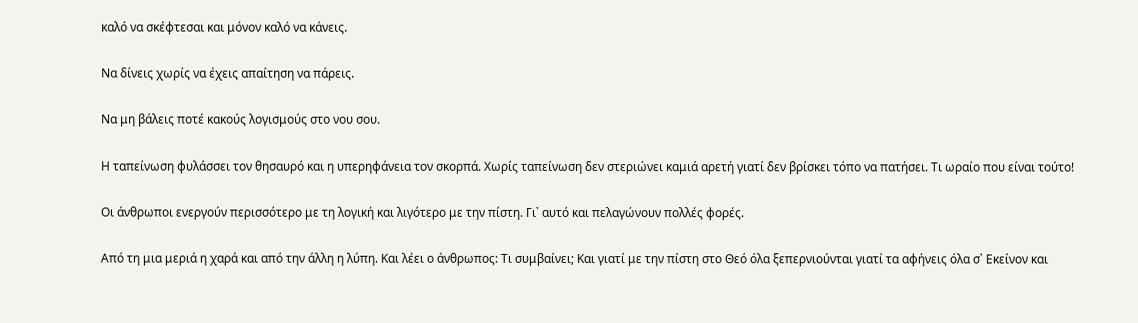καλό να σκέφτεσαι και μόνον καλό να κάνεις.

Να δίνεις χωρίς να έχεις απαίτηση να πάρεις.

Να μη βάλεις ποτέ κακούς λογισμούς στο νου σου.

Η ταπείνωση φυλάσσει τον θησαυρό και η υπερηφάνεια τον σκορπά. Χωρίς ταπείνωση δεν στεριώνει καμιά αρετή γιατί δεν βρίσκει τόπο να πατήσει. Τι ωραίο που είναι τούτο!

Οι άνθρωποι ενεργούν περισσότερο με τη λογική και λιγότερο με την πίστη. Γι᾿ αυτό και πελαγώνουν πολλές φορές.

Από τη μια μεριά η χαρά και από την άλλη η λύπη. Και λέει ο άνθρωπος: Τι συμβαίνει; Και γιατί με την πίστη στο Θεό όλα ξεπερνιούνται γιατί τα αφήνεις όλα σ᾿ Εκείνον και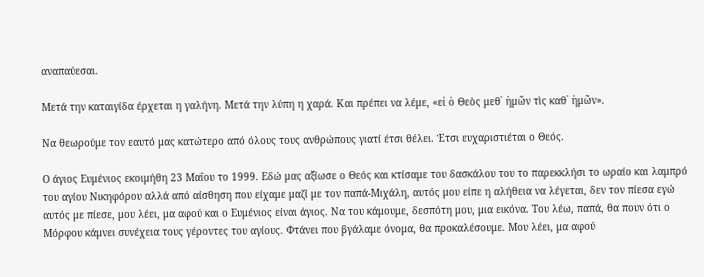αναπαύεσαι.

Μετά την καταιγίδα έρχεται η γαλήνη. Μετά την λύπη η χαρά. Και πρέπει να λέμε, «εἰ ὁ Θεὸς μεθ᾿ ἡμῶν τὶς καθ᾿ ἡμῶν».

Να θεωρούμε τον εαυτό μας κατώτερο από όλους τους ανθρώπους γιατί έτσι θέλει. Έτσι ευχαριστιέται ο Θεός.

Ο άγιος Ευμένιος εκοιμήθη 23 Μαΐου το 1999. Εδώ μας αξίωσε ο Θεός και κτίσαμε του δασκάλου του το παρεκκλήσι το ωραίο και λαμπρό του αγίου Νικηφόρου αλλά από αίσθηση που είχαμε μαζί με τον παπά-Μιχάλη, αυτός μου είπε η αλήθεια να λέγεται, δεν τον πίεσα εγώ αυτός με πίεσε, μου λέει, μα αφού και ο Ευμένιος είναι άγιος. Να του κάμουμε, δεσπότη μου, μια εικόνα. Του λέω, παπά, θα πουν ότι ο Μόρφου κάμνει συνέχεια τους γέροντες του αγίους. Φτάνει που βγάλαμε όνομα, θα προκαλέσουμε. Μου λέει, μα αφού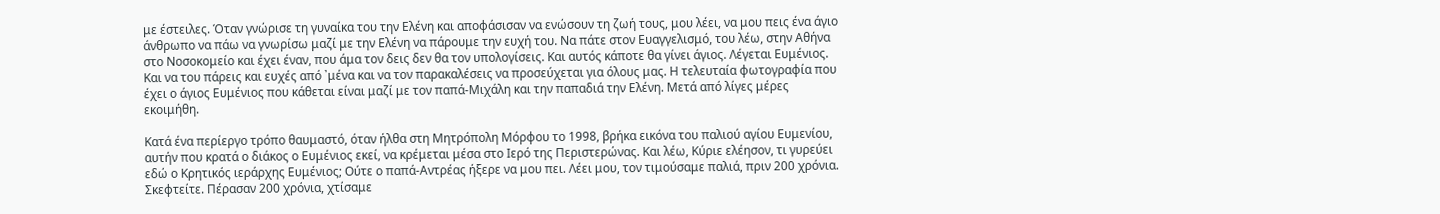με έστειλες. Όταν γνώρισε τη γυναίκα του την Ελένη και αποφάσισαν να ενώσουν τη ζωή τους, μου λέει, να μου πεις ένα άγιο άνθρωπο να πάω να γνωρίσω μαζί με την Ελένη να πάρουμε την ευχή του. Να πάτε στον Ευαγγελισμό, του λέω, στην Αθήνα στο Νοσοκομείο και έχει έναν, που άμα τον δεις δεν θα τον υπολογίσεις. Και αυτός κάποτε θα γίνει άγιος. Λέγεται Ευμένιος. Και να του πάρεις και ευχές από ᾿μένα και να τον παρακαλέσεις να προσεύχεται για όλους μας. Η τελευταία φωτογραφία που έχει ο άγιος Ευμένιος που κάθεται είναι μαζί με τον παπά-Μιχάλη και την παπαδιά την Ελένη. Μετά από λίγες μέρες εκοιμήθη.

Κατά ένα περίεργο τρόπο θαυμαστό, όταν ήλθα στη Μητρόπολη Μόρφου το 1998, βρήκα εικόνα του παλιού αγίου Ευμενίου, αυτήν που κρατά ο διάκος ο Ευμένιος εκεί, να κρέμεται μέσα στο Ιερό της Περιστερώνας. Και λέω, Κύριε ελέησον, τι γυρεύει εδώ ο Κρητικός ιεράρχης Ευμένιος; Ούτε ο παπά-Αντρέας ήξερε να μου πει. Λέει μου, τον τιμούσαμε παλιά, πριν 200 χρόνια. Σκεφτείτε. Πέρασαν 200 χρόνια, χτίσαμε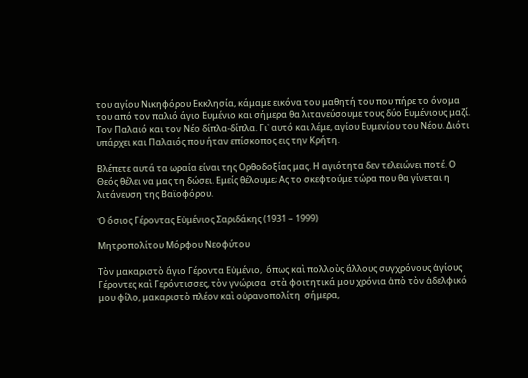του αγίου Νικηφόρου Εκκλησία, κάμαμε εικόνα του μαθητή του που πήρε το όνομα του από τον παλιό άγιο Ευμένιο και σήμερα θα λιτανεύσουμε τους δύο Ευμένιους μαζί. Τον Παλαιό και τον Νέο δίπλα-δίπλα. Γι᾿ αυτό και λέμε, αγίου Ευμενίου του Νέου. Διότι υπάρχει και Παλαιός που ήταν επίσκοπος εις την Κρήτη.

Βλέπετε αυτά τα ωραία είναι της Ορθοδοξίας μας. Η αγιότητα δεν τελειώνει ποτέ. Ο Θεός θέλει να μας τη δώσει. Εμείς θέλουμε; Ας το σκεφτούμε τώρα που θα γίνεται η λιτάνευση της Βαϊοφόρου.

Ὁ ὅσιος Γέροντας Εὐμένιος Σαριδάκης (1931 – 1999)

Μητροπολίτου Μόρφου Νεοφύτου

Τὸν μακαριστὸ ἅγιο Γέροντα Εὐμένιο,  ὅπως καὶ πολλοὺς ἄλλους συγχρόνους ἁγίους Γέροντες καὶ Γερόντισσες, τὸν γνώρισα  στὰ φοιτητικά μου χρόνια ἀπὸ τὸν ἀδελφικό  μου φίλο, μακαριστὸ πλέον καὶ οὐρανοπολίτη  σήμερα,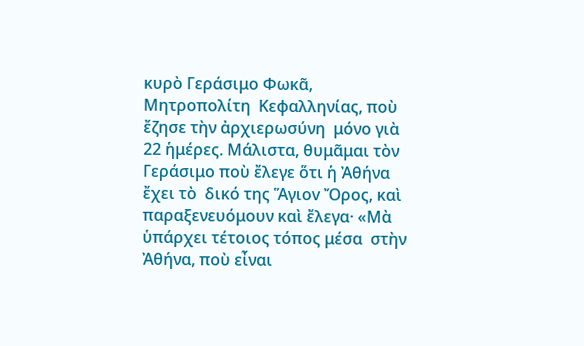κυρὸ Γεράσιμο Φωκᾶ, Μητροπολίτη  Κεφαλληνίας, ποὺ ἔζησε τὴν ἀρχιερωσύνη  μόνο γιὰ 22 ἡμέρες. Μάλιστα, θυμᾶμαι τὸν  Γεράσιμο ποὺ ἔλεγε ὅτι ἡ Ἀθήνα ἔχει τὸ  δικό της Ἅγιοv Ὄρος, καὶ παραξενευόμουν καὶ ἔλεγα· «Μὰ ὑπάρχει τέτοιος τόπος μέσα  στὴν Ἀθήνα, ποὺ εἶναι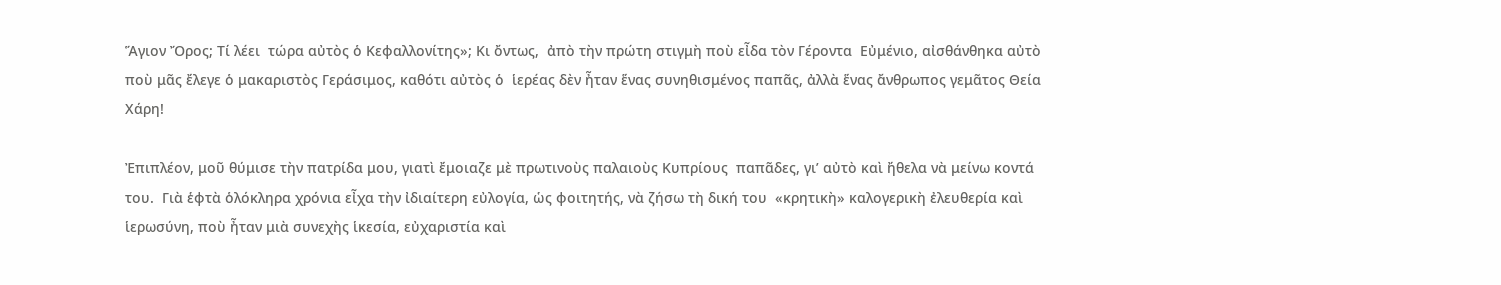Ἅγιον Ὄρος; Τί λέει  τώρα αὐτὸς ὁ Κεφαλλονίτης»; Κι ὄντως,  ἀπὸ τὴν πρώτη στιγμὴ ποὺ εἶδα τὸν Γέροντα  Εὐμένιο, αἰσθάνθηκα αὐτὸ ποὺ μᾶς ἔλεγε ὁ μακαριστὸς Γεράσιμος, καθότι αὐτὸς ὁ  ἱερέας δὲν ἦταν ἕνας συνηθισμένος παπᾶς, ἀλλὰ ἕνας ἄνθρωπος γεμᾶτος Θεία Χάρη!

Ἐπιπλέον, μοῦ θύμισε τὴν πατρίδα μου, γιατὶ ἔμοιαζε μὲ πρωτινοὺς παλαιοὺς Κυπρίους  παπᾶδες, γι’ αὐτὸ καὶ ἤθελα νὰ μείνω κοντά του.  Γιὰ ἑφτὰ ὁλόκληρα χρόνια εἶχα τὴν ἰδιαίτερη εὐλογία, ὡς φοιτητής, νὰ ζήσω τὴ δική του  «κρητικὴ» καλογερικὴ ἐλευθερία καὶ ἱερωσύνη, ποὺ ἦταν μιὰ συνεχὴς ἱκεσία, εὐχαριστία καὶ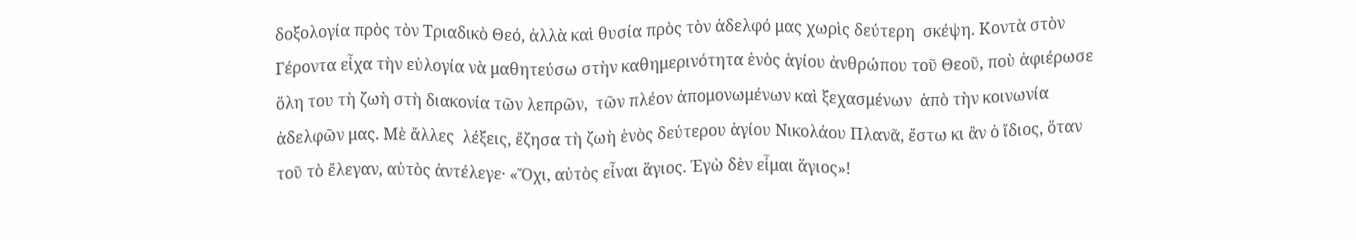δοξολογία πρὸς τὸν Τριαδικὸ Θεό, ἀλλὰ καὶ θυσία πρὸς τὸν ἀδελφό μας χωρὶς δεύτερη  σκέψη. Κοντὰ στὸν Γέροντα εἶχα τὴν εὐλογία νὰ μαθητεύσω στὴν καθημερινότητα ἑνὸς ἁγίου ἀνθρώπου τοῦ Θεοῦ, ποὺ ἀφιέρωσε ὅλη του τὴ ζωὴ στὴ διακονία τῶν λεπρῶν,  τῶν πλέον ἀπομονωμένων καὶ ξεχασμένων  ἀπὸ τὴν κοινωνία ἀδελφῶν μας. Μὲ ἄλλες  λέξεις, ἔζησα τὴ ζωὴ ἑνὸς δεύτερου ἁγίου Νικολάου Πλανᾶ, ἔστω κι ἂν ὁ ἴδιος, ὅταν τοῦ τὸ ἔλεγαν, αὐτὸς ἀντέλεγε· «Ὄχι, αὐτὸς εἶναι ἅγιος. Ἐγὼ δὲν εἶμαι ἅγιος»!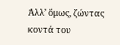Ἀλλ’ ὅμως, ζώντας κοντά του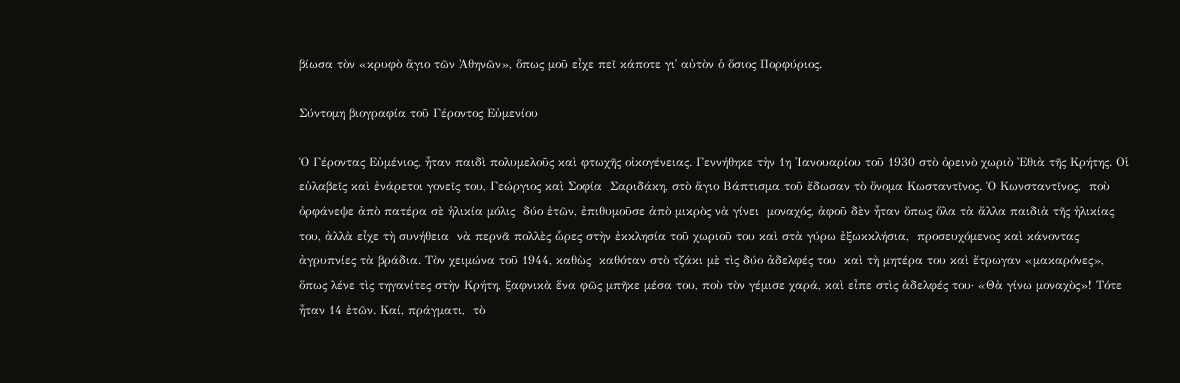βίωσα τὸν «κρυφὸ ἅγιο τῶν Ἀθηνῶν», ὅπως μοῦ εἶχε πεῖ κάποτε γι᾽ αὐτὸν ὁ ὅσιος Πορφύριος.

Σύντομη βιογραφία τοῦ Γέροντος Εὐμενίου

Ὁ Γέροντας Εὐμένιος, ἦταν παιδὶ πολυμελοῦς καὶ φτωχῆς οἰκογένειας. Γεννήθηκε τὴν 1η Ἰανουαρίου τοῦ 1930 στὸ ὀρεινὸ χωριὸ Ἐθιὰ τῆς Κρήτης. Οἱ εὐλαβεῖς καὶ ἐνάρετοι γονεῖς του, Γεώργιος καὶ Σοφία  Σαριδάκη, στὸ ἅγιο Βάπτισμα τοῦ ἔδωσαν τὸ ὄνομα Κωσταντῖνος. Ὁ Κωνσταντῖνος,  ποὺ ὀρφάνεψε ἀπὸ πατέρα σὲ ἡλικία μόλις  δύο ἐτῶν, ἐπιθυμοῦσε ἀπὸ μικρὸς νὰ γίνει  μοναχός, ἀφοῦ δὲν ἦταν ὅπως ὅλα τὰ ἄλλα παιδιὰ τῆς ἡλικίας του, ἀλλὰ εἶχε τὴ συνήθεια  νὰ περνᾶ πολλὲς ὧρες στὴν ἐκκλησία τοῦ χωριοῦ του καὶ στὰ γύρω ἐξωκκλήσια,  προσευχόμενος καὶ κάνοντας ἀγρυπνίες τὰ βράδια. Τὸν χειμώνα τοῦ 1944, καθὼς  καθόταν στὸ τζάκι μὲ τὶς δύο ἀδελφές του  καὶ τὴ μητέρα του καὶ ἔτρωγαν «μακαρόνες»,  ὅπως λένε τὶς τηγανίτες στὴν Κρήτη, ξαφνικὰ ἕνα φῶς μπῆκε μέσα του, ποὺ τὸν γέμισε χαρά, καὶ εἶπε στὶς ἀδελφές του· «Θὰ γίνω μοναχὸς»! Τότε ἦταν 14 ἐτῶν. Καί, πράγματι,  τὸ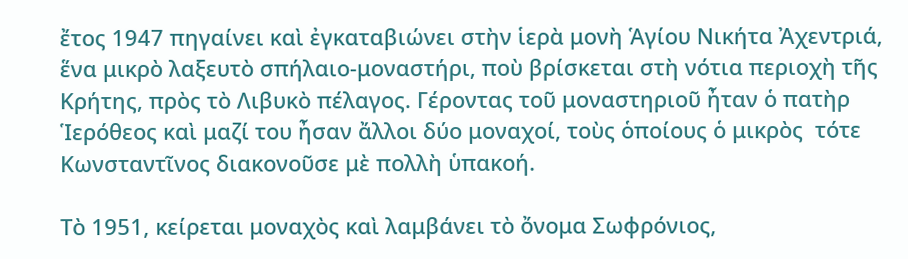ἔτος 1947 πηγαίνει καὶ ἐγκαταβιώνει στὴν ἱερὰ μονὴ Ἁγίου Νικήτα Ἀχεντριά, ἕνα μικρὸ λαξευτὸ σπήλαιο-μοναστήρι, ποὺ βρίσκεται στὴ νότια περιοχὴ τῆς Κρήτης, πρὸς τὸ Λιβυκὸ πέλαγος. Γέροντας τοῦ μοναστηριοῦ ἦταν ὁ πατὴρ Ἱερόθεος καὶ μαζί του ἦσαν ἄλλοι δύο μοναχοί, τοὺς ὁποίους ὁ μικρὸς  τότε Κωνσταντῖνος διακονοῦσε μὲ πολλὴ ὑπακοή.

Τὸ 1951, κείρεται μοναχὸς καὶ λαμβάνει τὸ ὄνομα Σωφρόνιος,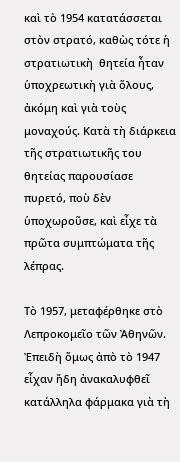καὶ τὸ 1954 κατατάσσεται στὸν στρατό, καθὼς τότε ἡ στρατιωτικὴ  θητεία ἦταν ὑποχρεωτικὴ γιὰ ὅλους, ἀκόμη καὶ γιὰ τοὺς μοναχούς. Κατὰ τὴ διάρκεια τῆς στρατιωτικῆς του θητείας παρουσίασε πυρετό, ποὺ δὲν ὑποχωροῦσε, καὶ εἶχε τὰ πρῶτα συμπτώματα τῆς λέπρας.

Τὸ 1957, μεταφέρθηκε στὸ Λεπροκομεῖο τῶν Ἀθηνῶν. Ἐπειδὴ ὅμως ἀπὸ τὸ 1947 εἶχαν ἤδη ἀνακαλυφθεῖ κατάλληλα φάρμακα γιὰ τὴ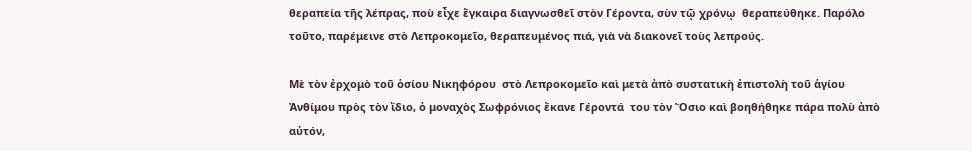θεραπεία τῆς λέπρας, ποὺ εἶχε ἔγκαιρα διαγνωσθεῖ στὸν Γέροντα, σὺν τῷ χρόνῳ  θεραπεύθηκε. Παρόλο τοῦτο, παρέμεινε στὸ Λεπροκομεῖο, θεραπευμένος πιά, γιὰ νὰ διακονεῖ τοὺς λεπρούς.

Μὲ τὸν ἐρχομὸ τοῦ ὁσίου Νικηφόρου  στὸ Λεπροκομεῖο καὶ μετὰ ἀπὸ συστατικὴ ἐπιστολὴ τοῦ ἁγίου Ἀνθίμου πρὸς τὸν ἴδιο, ὁ μοναχὸς Σωφρόνιος ἔκανε Γέροντά  του τὸν Ὅσιο καὶ βοηθήθηκε πάρα πολὺ ἀπὸ αὐτόν,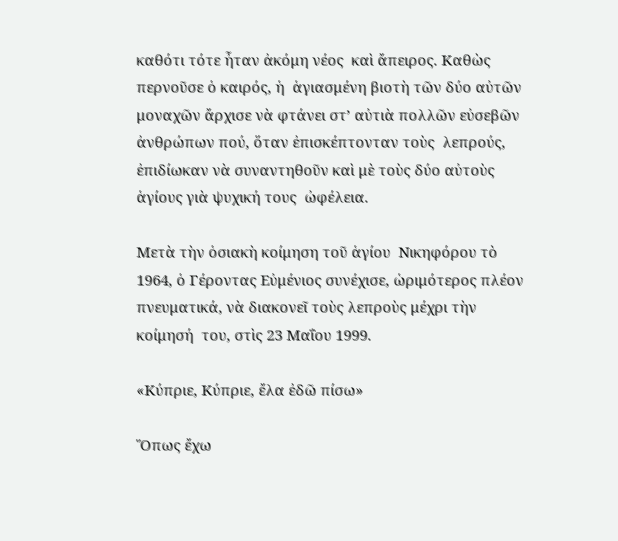καθότι τότε ἦταν ἀκόμη νέος  καὶ ἄπειρος. Καθὼς περνοῦσε ὁ καιρός, ἡ  ἁγιασμένη βιοτὴ τῶν δύο αὐτῶν μοναχῶν ἄρχισε νὰ φτάνει στ’ αὐτιὰ πολλῶν εὐσεβῶν ἀνθρώπων πού, ὅταν ἐπισκέπτονταν τοὺς  λεπρούς, ἐπιδίωκαν νὰ συναντηθοῦν καὶ μὲ τοὺς δύο αὐτοὺς ἁγίους γιὰ ψυχική τους  ὠφέλεια.

Μετὰ τὴν ὁσιακὴ κοίμηση τοῦ ἁγίου  Νικηφόρου τὸ 1964, ὁ Γέροντας Εὐμένιος συνέχισε, ὡριμότερος πλέον πνευματικά, νὰ διακονεῖ τοὺς λεπροὺς μέχρι τὴν κοίμησή  του, στὶς 23 Μαΐου 1999.

«Κύπριε, Κύπριε, ἔλα ἐδῶ πίσω»

Ὅπως ἔχω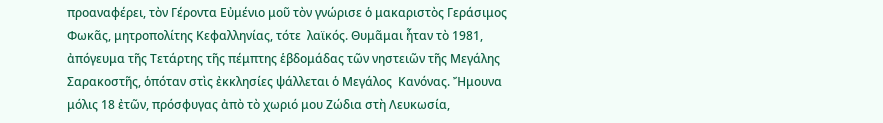προαναφέρει, τὸν Γέροντα Εὐμένιο μοῦ τὸν γνώρισε ὁ μακαριστὸς Γεράσιμος Φωκᾶς, μητροπολίτης Κεφαλληνίας, τότε  λαϊκός. Θυμᾶμαι ἦταν τὸ 1981, ἀπόγευμα τῆς Τετάρτης τῆς πέμπτης ἑβδομάδας τῶν νηστειῶν τῆς Μεγάλης Σαρακοστῆς, ὁπόταν στὶς ἐκκλησίες ψάλλεται ὁ Μεγάλος  Κανόνας. Ἤμουνα μόλις 18 ἐτῶν, πρόσφυγας ἀπὸ τὸ χωριό μου Ζώδια στὴ Λευκωσία,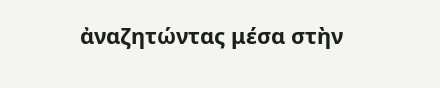ἀναζητώντας μέσα στὴν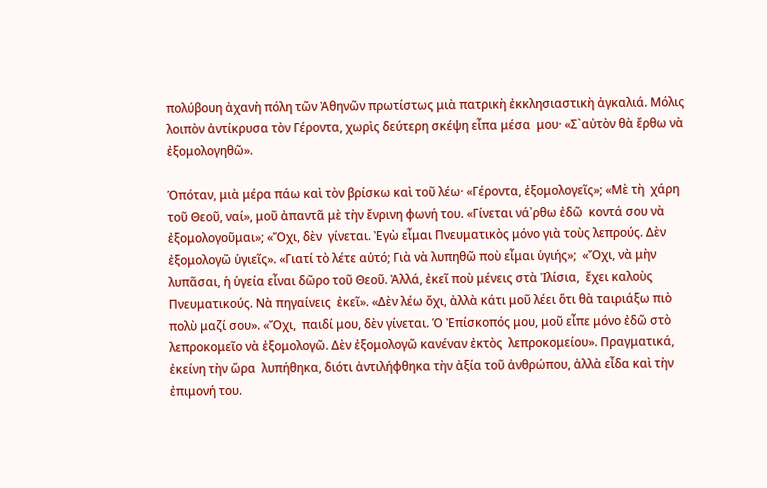πολύβουη ἀχανὴ πόλη τῶν Ἀθηνῶν πρωτίστως μιὰ πατρικὴ ἐκκλησιαστικὴ ἀγκαλιά. Μόλις λοιπὸν ἀντίκρυσα τὸν Γέροντα, χωρὶς δεύτερη σκέψη εἶπα μέσα  μου· «Σ`αὐτὸν θὰ ἔρθω νὰ ἐξομολογηθῶ».

Ὁπόταν, μιὰ μέρα πάω καὶ τὸν βρίσκω καὶ τοῦ λέω· «Γέροντα, ἐξομολογεῖς»; «Μὲ τὴ  χάρη τοῦ Θεοῦ, ναί», μοῦ ἀπαντᾶ μὲ τὴν ἔνρινη φωνή του. «Γίνεται νά᾿ρθω ἐδῶ  κοντά σου νὰ ἐξομολογοῦμαι»; «Ὄχι, δὲν  γίνεται. Ἐγὼ εἶμαι Πνευματικὸς μόνο γιὰ τοὺς λεπρούς. Δὲν ἐξομολογῶ ὑγιεῖς». «Γιατί τὸ λέτε αὐτό; Γιὰ νὰ λυπηθῶ ποὺ εἶμαι ὑγιής»;  «Ὄχι, νὰ μὴν λυπᾶσαι, ἡ ὑγεία εἶναι δῶρο τοῦ Θεοῦ. Ἀλλά, ἐκεῖ ποὺ μένεις στὰ Ἰλίσια,  ἔχει καλοὺς Πνευματικούς. Νὰ πηγαίνεις  ἐκεῖ». «Δὲν λέω ὄχι, ἀλλὰ κάτι μοῦ λέει ὅτι θὰ ταιριάξω πιὸ πολὺ μαζί σου». «Ὄχι,  παιδί μου, δὲν γίνεται. Ὁ Ἐπίσκοπός μου, μοῦ εἶπε μόνο ἐδῶ στὸ λεπροκομεῖο νὰ ἐξομολογῶ. Δὲν ἐξομολογῶ κανέναν ἐκτὸς  λεπροκομείου». Πραγματικά, ἐκείνη τὴν ὥρα  λυπήθηκα, διότι ἀντιλήφθηκα τὴν ἀξία τοῦ ἀνθρώπου, ἀλλὰ εἶδα καὶ τὴν ἐπιμονή του.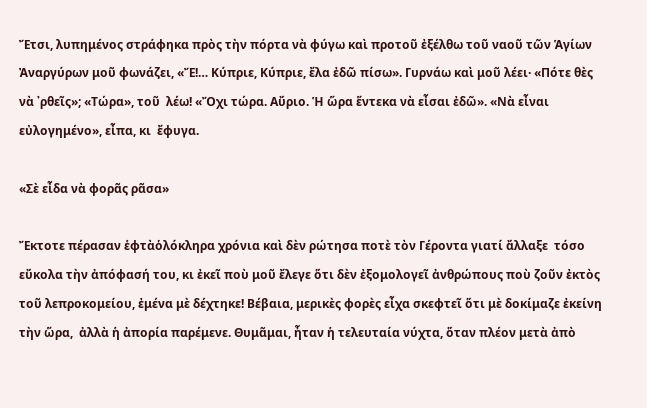Ἔτσι, λυπημένος στράφηκα πρὸς τὴν πόρτα νὰ φύγω καὶ προτοῦ ἐξέλθω τοῦ ναοῦ τῶν Ἁγίων Ἀναργύρων μοῦ φωνάζει, «Ἔ!… Κύπριε, Κύπριε, ἔλα ἐδῶ πίσω». Γυρνάω καὶ μοῦ λέει· «Πότε θὲς νὰ ᾿ρθεῖς»; «Τώρα», τοῦ  λέω! «Ὄχι τώρα. Αὔριο. Ἡ ὥρα ἕντεκα νὰ εἶσαι ἐδῶ». «Νὰ εἶναι εὐλογημένο», εἶπα, κι  ἔφυγα.

«Σὲ εἶδα νὰ φορᾶς ρᾶσα»

Ἔκτοτε πέρασαν ἑφτὰὁλόκληρα χρόνια καὶ δὲν ρώτησα ποτὲ τὸν Γέροντα γιατί ἄλλαξε  τόσο εὔκολα τὴν ἀπόφασή του, κι ἐκεῖ ποὺ μοῦ ἔλεγε ὅτι δὲν ἐξομολογεῖ ἀνθρώπους ποὺ ζοῦν ἐκτὸς τοῦ λεπροκομείου, ἐμένα μὲ δέχτηκε! Βέβαια, μερικὲς φορὲς εἶχα σκεφτεῖ ὅτι μὲ δοκίμαζε ἐκείνη τὴν ὥρα,  ἀλλὰ ἡ ἀπορία παρέμενε. Θυμᾶμαι, ἦταν ἡ τελευταία νύχτα, ὅταν πλέον μετὰ ἀπὸ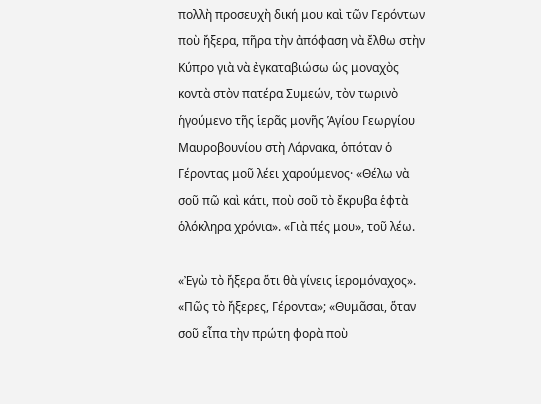πολλὴ προσευχὴ δική μου καὶ τῶν Γερόντων  ποὺ ἤξερα, πῆρα τὴν ἀπόφαση νὰ ἔλθω στὴν  Κύπρο γιὰ νὰ ἐγκαταβιώσω ὡς μοναχὸς κοντὰ στὸν πατέρα Συμεών, τὸν τωρινὸ ἡγούμενο τῆς ἱερᾶς μονῆς Ἁγίου Γεωργίου Μαυροβουνίου στὴ Λάρνακα, ὁπόταν ὁ  Γέροντας μοῦ λέει χαρούμενος· «Θέλω νὰ σοῦ πῶ καὶ κάτι, ποὺ σοῦ τὸ ἔκρυβα ἑφτὰ ὁλόκληρα χρόνια». «Γιὰ πές μου», τοῦ λέω.

«Ἐγὼ τὸ ἤξερα ὅτι θὰ γίνεις ἱερομόναχος».  «Πῶς τὸ ἤξερες, Γέροντα»; «Θυμᾶσαι, ὅταν σοῦ εἶπα τὴν πρώτη φορὰ ποὺ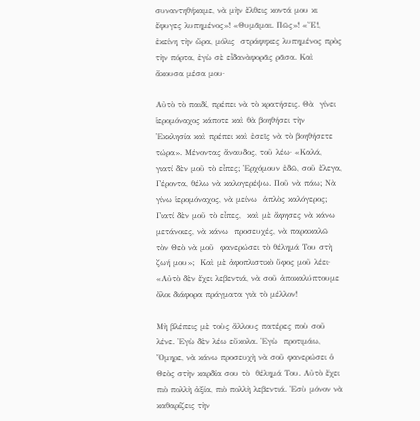συναντηθήκαμε, νὰ μὴν ἔλθεις κοντά μου κι ἔφυγες λυπημένος»! «Θυμᾶμαι. Πῶς»! «Ἔ!, ἐκείνη τὴν ὥρα, μόλις  στράφηκες λυπημένος πρὸς τὴν πόρτα, ἐγὼ σὲ εἶδανὰφορᾶς ρᾶσα. Καὶ ἄκουσα μέσα μου·

Αὐτὸ τὸ παιδί, πρέπει νὰ τὸ κρατήσεις. Θὰ  γίνει ἱερομόναχος κάποτε καὶ θὰ βοηθήσει τὴν Ἐκκλησία καὶ πρέπει καὶ ἐσεῖς νὰ τὸ βοηθήσετε  τώρα». Μένοντας ἄναυδος, τοῦ λέω· «Καλά,  γιατί δὲν μοῦ τὸ εἶπες; Ἐρχόμουν ἐδῶ, σοῦ ἔλεγα, Γέροντα, θέλω νὰ καλογερέψω. Ποῦ νὰ πάω; Νὰ γίνω ἱερομόναχος, νὰ μείνω  ἁπλὸς καλόγερος; Γιατί δὲν μοῦ τὸ εἶπες,  καὶ μὲ ἄφησες νὰ κάνω μετάνοιες, νὰ κάνω  προσευχές, νὰ παρακαλῶ τὸν Θεὸ νὰ μοῦ  φανερώσει τὸ θέλημά Του στὴ ζωή μου»;  Καὶ μὲ ἀφοπλιστικὸ ὕφος μοῦ λέει· «Αὐτὸ δὲν ἔχει λεβεντιά, νὰ σοῦ ἀποκαλύπτουμε ὅλοι διάφορα πράγματα γιὰ τὸ μέλλον!

Μὴ βλέπεις μὲ τοὺς ἄλλους πατέρες ποὺ σοῦ λένε. Ἐγὼ δὲν λέω εὔκολα. Ἐγὼ  προτιμάω, Ὅμηρε, νὰ κάνω προσευχὴ νὰ σοῦ φανερώσει ὁ Θεὸς στὴν καρδία σου τὸ  θέλημά Του. Αὐτὸ ἔχει πιὸ πολλὴ ἀξία, πιὸ πολλὴ λεβεντιά. Ἐσὺ μόνον νὰ καθαρίζεις τὴν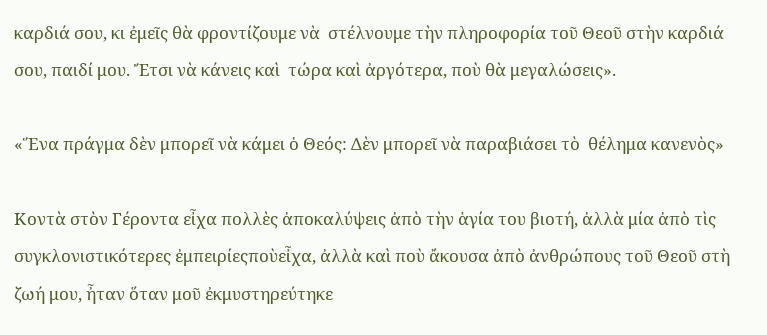καρδιά σου, κι ἐμεῖς θὰ φροντίζουμε νὰ  στέλνουμε τὴν πληροφορία τοῦ Θεοῦ στὴν καρδιά σου, παιδί μου. Ἔτσι νὰ κάνεις καὶ  τώρα καὶ ἀργότερα, ποὺ θὰ μεγαλώσεις».

«Ἕνα πράγμα δὲν μπορεῖ νὰ κάμει ὁ Θεός: Δὲν μπορεῖ νὰ παραβιάσει τὸ  θέλημα κανενὸς»

Κοντὰ στὸν Γέροντα εἶχα πολλὲς ἀποκαλύψεις ἀπὸ τὴν ἁγία του βιοτή, ἀλλὰ μία ἀπὸ τὶς συγκλονιστικότερες ἐμπειρίεςποὺεἶχα, ἀλλὰ καὶ ποὺ ἄκουσα ἀπὸ ἀνθρώπους τοῦ Θεοῦ στὴ ζωή μου, ἦταν ὅταν μοῦ ἐκμυστηρεύτηκε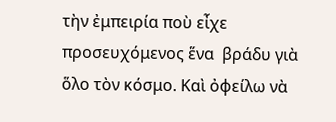τὴν ἐμπειρία ποὺ εἶχε προσευχόμενος ἕνα  βράδυ γιὰ ὅλο τὸν κόσμο. Καὶ ὀφείλω νὰ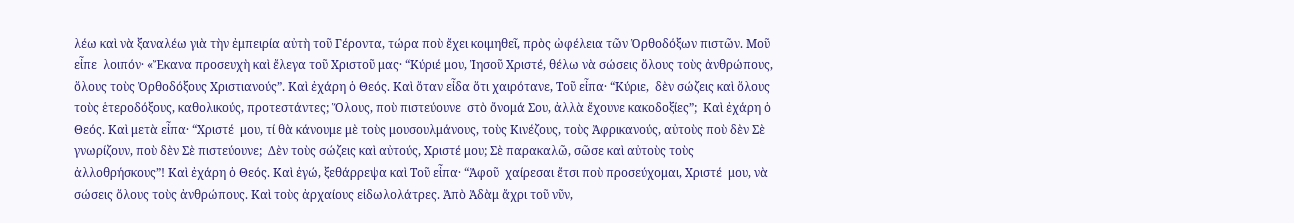λέω καὶ νὰ ξαναλέω γιὰ τὴν ἐμπειρία αὐτὴ τοῦ Γέροντα, τώρα ποὺ ἔχει κοιμηθεῖ, πρὸς ὠφέλεια τῶν Ὀρθοδόξων πιστῶν. Μοῦ εἶπε  λοιπόν· «Ἔκανα προσευχὴ καὶ ἔλεγα τοῦ Χριστοῦ μας· “Κύριέ μου, Ἰησοῦ Χριστέ, θέλω νὰ σώσεις ὅλους τοὺς ἀνθρώπους, ὅλους τοὺς Ὀρθοδόξους Χριστιανούς”. Καὶ ἐχάρη ὁ Θεός. Καὶ ὅταν εἶδα ὅτι χαιρότανε, Τοῦ εἶπα· “Κύριε,  δὲν σώζεις καὶ ὅλους τοὺς ἑτεροδόξους, καθολικούς, προτεστάντες; Ὅλους, ποὺ πιστεύουνε  στὸ ὄνομά Σου, ἀλλὰ ἔχουνε κακοδοξίες”;  Καὶ ἐχάρη ὁ Θεός. Καὶ μετὰ εἶπα· “Χριστέ  μου, τί θὰ κάνουμε μὲ τοὺς μουσουλμάνους, τοὺς Κινέζους, τοὺς Ἀφρικανούς, αὐτοὺς ποὺ δὲν Σὲ γνωρίζουν, ποὺ δὲν Σὲ πιστεύουνε;  Δὲν τοὺς σώζεις καὶ αὐτούς, Χριστέ μου; Σὲ παρακαλῶ, σῶσε καὶ αὐτοὺς τοὺς ἀλλοθρήσκους”! Καὶ ἐχάρη ὁ Θεός. Καὶ ἐγώ, ξεθάρρεψα καὶ Τοῦ εἶπα· “Ἀφοῦ  χαίρεσαι ἔτσι ποὺ προσεύχομαι, Χριστέ  μου, νὰ σώσεις ὅλους τοὺς ἀνθρώπους. Καὶ τοὺς ἀρχαίους εἰδωλολάτρες. Ἀπὸ Ἀδὰμ ἄχρι τοῦ νῦν,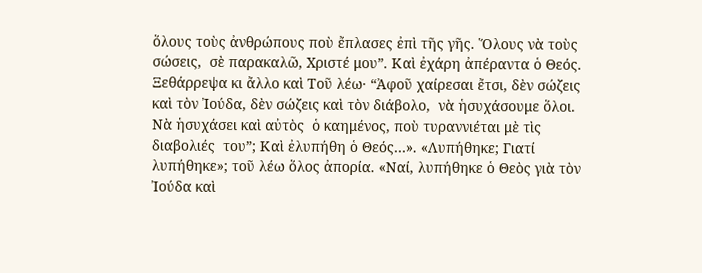ὅλους τοὺς ἀνθρώπους ποὺ ἔπλασες ἐπὶ τῆς γῆς. Ὅλους νὰ τοὺς σώσεις,  σὲ παρακαλῶ, Χριστέ μου”. Καὶ ἐχάρη ἀπέραντα ὁ Θεός. Ξεθάρρεψα κι ἄλλο καὶ Τοῦ λέω· “Ἀφοῦ χαίρεσαι ἔτσι, δὲν σώζεις  καὶ τὸν Ἰούδα, δὲν σώζεις καὶ τὸν διάβολο,  νὰ ἡσυχάσουμε ὅλοι. Νὰ ἡσυχάσει καὶ αὐτὸς  ὁ καημένος, ποὺ τυραννιέται μὲ τὶς διαβολιές  του”; Καὶ ἐλυπήθη ὁ Θεός…». «Λυπήθηκε; Γιατί λυπήθηκε»; τοῦ λέω ὅλος ἀπορία. «Ναί, λυπήθηκε ὁ Θεὸς γιὰ τὸν Ἰούδα καὶ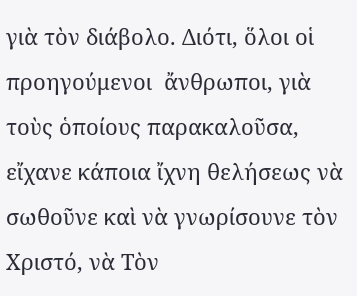γιὰ τὸν διάβολο. Διότι, ὅλοι οἱ προηγούμενοι  ἄνθρωποι, γιὰ τοὺς ὁποίους παρακαλοῦσα, εἴχανε κάποια ἴχνη θελήσεως νὰ σωθοῦνε καὶ νὰ γνωρίσουνε τὸν Χριστό, νὰ Τὸν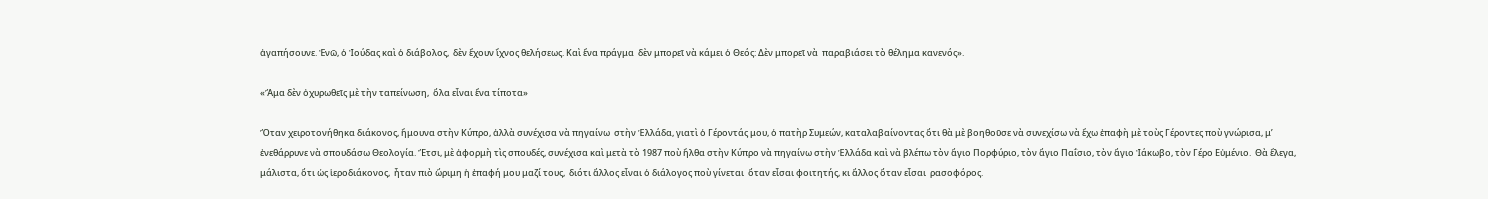ἀγαπήσουνε. Ἐνῶ, ὁ Ἰούδας καὶ ὁ διάβολος,  δὲν ἔχουν ἴχνος θελήσεως. Καὶ ἕνα πράγμα  δὲν μπορεῖ νὰ κάμει ὁ Θεός: Δὲν μπορεῖ νὰ  παραβιάσει τὸ θέλημα κανενός».

«Ἅμα δὲν ὀχυρωθεῖς μὲ τὴν ταπείνωση,  ὅλα εἶναι ἕνα τίποτα»

Ὅταν χειροτονήθηκα διάκονος, ἤμουνα στὴν Κύπρο, ἀλλὰ συνέχισα νὰ πηγαίνω  στὴν Ἑλλάδα, γιατὶ ὁ Γέροντάς μου, ὁ πατὴρ Συμεών, καταλαβαίνοντας ὅτι θὰ μὲ βοηθοῦσε νὰ συνεχίσω νὰ ἔχω ἐπαφὴ μὲ τοὺς Γέροντες ποὺ γνώρισα, μ’ ἐνεθάρρυνε νὰ σπουδάσω Θεολογία. Ἔτσι, μὲ ἀφορμὴ τὶς σπουδές, συνέχισα καὶ μετὰ τὸ 1987 ποὺ ἤλθα στὴν Κύπρο νὰ πηγαίνω στὴν Ἑλλάδα καὶ νὰ βλέπω τὸν ἅγιο Πορφύριο, τὸν ἅγιο Παΐσιο, τὸν ἅγιο Ἰάκωβο, τὸν Γέρο Εὐμένιο.  Θὰ ἔλεγα, μάλιστα, ὅτι ὡς ἱεροδιάκονος,  ἦταν πιὸ ὥριμη ἡ ἐπαφή μου μαζί τους,  διότι ἄλλος εἶναι ὁ διάλογος ποὺ γίνεται  ὅταν εἶσαι φοιτητής, κι ἄλλος ὅταν εἶσαι  ρασοφόρος.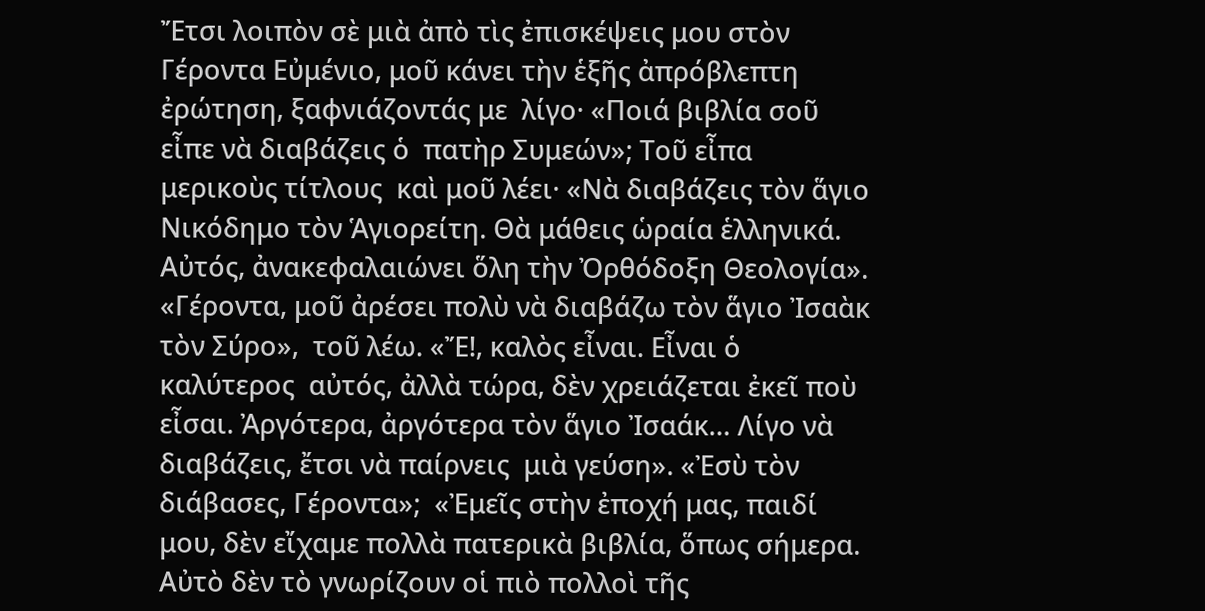Ἔτσι λοιπὸν σὲ μιὰ ἀπὸ τὶς ἐπισκέψεις μου στὸν Γέροντα Εὐμένιο, μοῦ κάνει τὴν ἑξῆς ἀπρόβλεπτη ἐρώτηση, ξαφνιάζοντάς με  λίγο· «Ποιά βιβλία σοῦ εἶπε νὰ διαβάζεις ὁ  πατὴρ Συμεών»; Τοῦ εἶπα μερικοὺς τίτλους  καὶ μοῦ λέει· «Νὰ διαβάζεις τὸν ἅγιο Νικόδημο τὸν Ἁγιορείτη. Θὰ μάθεις ὡραία ἑλληνικά. Αὐτός, ἀνακεφαλαιώνει ὅλη τὴν Ὀρθόδοξη Θεολογία». «Γέροντα, μοῦ ἀρέσει πολὺ νὰ διαβάζω τὸν ἅγιο Ἰσαὰκ τὸν Σύρο»,  τοῦ λέω. «Ἔ!, καλὸς εἶναι. Εἶναι ὁ καλύτερος  αὐτός, ἀλλὰ τώρα, δὲν χρειάζεται ἐκεῖ ποὺ εἶσαι. Ἀργότερα, ἀργότερα τὸν ἅγιο Ἰσαάκ… Λίγο νὰ διαβάζεις, ἔτσι νὰ παίρνεις  μιὰ γεύση». «Ἐσὺ τὸν διάβασες, Γέροντα»;  «Ἐμεῖς στὴν ἐποχή μας, παιδί μου, δὲν εἴχαμε πολλὰ πατερικὰ βιβλία, ὅπως σήμερα.  Αὐτὸ δὲν τὸ γνωρίζουν οἱ πιὸ πολλοὶ τῆς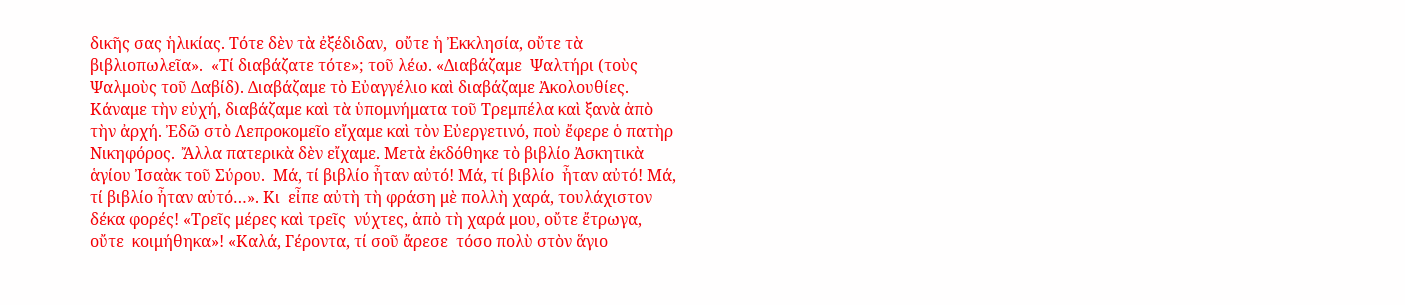δικῆς σας ἡλικίας. Τότε δὲν τὰ ἐξέδιδαν,  οὔτε ἡ Ἐκκλησία, οὔτε τὰ βιβλιοπωλεῖα».  «Τί διαβάζατε τότε»; τοῦ λέω. «Διαβάζαμε  Ψαλτήρι (τοὺς Ψαλμοὺς τοῦ Δαβίδ). Διαβάζαμε τὸ Εὐαγγέλιο καὶ διαβάζαμε Ἀκολουθίες.  Κάναμε τὴν εὐχή, διαβάζαμε καὶ τὰ ὑπομνήματα τοῦ Τρεμπέλα καὶ ξανὰ ἀπὸ τὴν ἀρχή. Ἐδῶ στὸ Λεπροκομεῖο εἴχαμε καὶ τὸν Εὐεργετινό, ποὺ ἔφερε ὁ πατὴρ Νικηφόρος.  Ἄλλα πατερικὰ δὲν εἴχαμε. Μετὰ ἐκδόθηκε τὸ βιβλίο Ἀσκητικὰ ἁγίου Ἰσαὰκ τοῦ Σύρου.  Μά, τί βιβλίο ἦταν αὐτό! Μά, τί βιβλίο  ἦταν αὐτό! Μά, τί βιβλίο ἦταν αὐτό…». Κι  εἶπε αὐτὴ τὴ φράση μὲ πολλὴ χαρά, τουλάχιστον δέκα φορές! «Τρεῖς μέρες καὶ τρεῖς  νύχτες, ἀπὸ τὴ χαρά μου, οὔτε ἔτρωγα, οὔτε  κοιμήθηκα»! «Καλά, Γέροντα, τί σοῦ ἄρεσε  τόσο πολὺ στὸν ἅγιο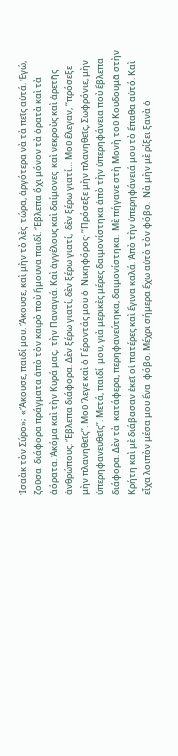Ἰσαὰκ τὸν Σύρο»;  «Ἄκουσε, παιδί μου. Ἄκουσε, καὶ μὴν τὸ λὲς  τώρα, ἀργότερα νὰ τὰ πεῖς αὐτά. Ἐγώ, ζοῦσα  διάφορα πράγματα ἀπὸ τὸν καιρὸ ποὺ ἤμουνα παιδί. Ἔβλεπα ὄχι μόνον τὰ ὁρατὰ καὶ τὰ ἀόρατα. Ἀκόμα καὶ τὴν Κυρά μας,  τὴν Παναγιά. Καὶ ἀγγέλους καὶ δαίμονες  καὶ νεκροὺς καὶ ἀρετῆς ἀνθρώπους. Ἔβλεπα διάφορα. Δὲν ξέρω γιατί, δὲν ξέρω γιατί,  δὲν ξέρω γιατί… Μοῦ ἔλεγαν, ‘‘πρόσεξε μὴν πλανηθεῖς’’. Μοῦ ’λεγε καὶ ὁ Γέροντάς μου ὁ  Νικηφόρος· ‘‘Πρόσεξε μὴν πλανηθεῖς, Σωφρόνιε, μὴν ὑπερηφανευθεῖς’’. Μετά, παιδί  μου, γιὰ μερικὲς μέρες δαιμονίστηκα ἀπὸ τὴν ὑπερηφάνεια ποὺ ἔβλεπα διάφορα. Δὲν τὰ  κατάφερα, περηφανεύτηκα, δαιμονίστηκα.  Μὲ πήγανε στὴ Μονὴ τοῦ Κουδουμᾶ στὴν  Κρήτη καὶ μὲ διάβασαν ἐκεῖ οἱ πατέρες καὶ ἔγινα καλά. Ἀπὸ τὴν ὑπερηφάνειά μου τὸ ἔπαθα αὐτό. Καὶ εἶχα λοιπὸν μέσα μου ἕνα  φόβο. Μέχρι σήμερα ἔχω αὐτὸ τὸν φόβο.  Νὰ μὴν μὲ ρίξει ξανὰ ὁ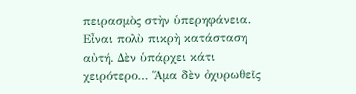πειρασμὸς στὴν ὑπερηφάνεια. Εἶναι πολὺ πικρὴ κατάσταση  αὐτή. Δὲν ὑπάρχει κάτι χειρότερο… Ἅμα δὲν ὀχυρωθεῖς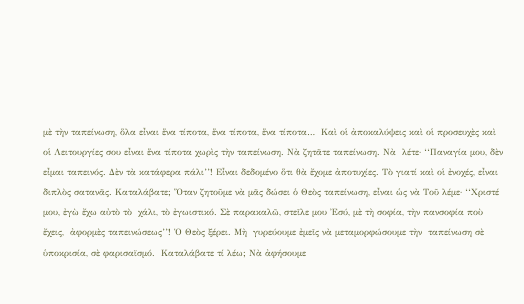μὲ τὴν ταπείνωση, ὅλα εἶναι ἕνα τίποτα, ἕνα τίποτα, ἕνα τίποτα…  Καὶ οἱ ἀποκαλύψεις καὶ οἱ προσευχὲς καὶ οἱ Λειτουργίες σου εἶναι ἕνα τίποτα χωρὶς τὴν ταπείνωση. Νὰ ζητᾶτε ταπείνωση. Νὰ  λέτε· ‘‘Παναγία μου, δὲν εἶμαι ταπεινός. Δὲν τὰ κατάφερα πάλι’’! Εἶναι δεδομένο ὅτι θὰ ἔχομε ἀποτυχίες. Τὸ γιατί καὶ οἱ ἐνοχές, εἶναι διπλὸς σατανᾶς. Καταλάβατε; Ὅταν ζητοῦμε νὰ μᾶς δώσει ὁ Θεὸς ταπείνωση, εἶναι ὡς νὰ Τοῦ λέμε· ‘‘Χριστέ μου, ἐγὼ ἔχω αὐτὸ τὸ  χάλι, τὸ ἐγωιστικό. Σὲ παρακαλῶ, στεῖλε μου Ἐσύ, μὲ τὴ σοφία, τὴν πανσοφία ποὺ ἔχεις,  ἀφορμὲς ταπεινώσεως’’! Ὁ Θεὸς ξέρει. Μὴ  γυρεύουμε ἐμεῖς νὰ μεταμορφώσουμε τὴν  ταπείνωση σὲ ὑποκρισία, σὲ φαρισαϊσμό.  Καταλάβατε τί λέω; Νὰ ἀφήσουμε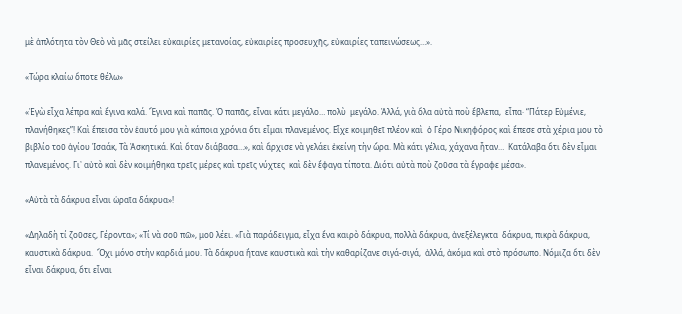μὲ ἁπλότητα τὸν Θεὸ νὰ μᾶς στείλει εὐκαιρίες μετανοίας, εὐκαιρίες προσευχῆς, εὐκαιρίες ταπεινώσεως…».

«Τώρα κλαίω ὅποτε θέλω»

«Ἐγὼ εἶχα λέπρα καὶ ἔγινα καλά. Ἔγινα καὶ παπᾶς. Ὁ παπᾶς, εἶναι κάτι μεγάλο… πολὺ  μεγάλο. Ἀλλά, γιὰ ὅλα αὐτὰ ποὺ ἔβλεπα,  εἶπα· “Πάτερ Εὐμένιε, πλανήθηκες”! Καὶ ἔπεισα τὸν ἑαυτό μου γιὰ κάποια χρόνια ὅτι εἶμαι πλανεμένος. Εἶχε κοιμηθεῖ πλέον καὶ  ὁ Γέρο Νικηφόρος καὶ ἔπεσε στὰ χέρια μου τὸ βιβλίο τοῦ ἁγίου Ἰσαάκ, Τὰ Ἀσκητικά. Καὶ ὅταν διάβασα…», καὶ ἄρχισε νὰ γελάει ἐκείνη τὴν ὥρα. Μὰ κάτι γέλια, χάχανα ἦταν…  Κατάλαβα ὅτι δὲν εἶμαι πλανεμένος. Γι᾿ αὐτὸ καὶ δὲν κοιμήθηκα τρεῖς μέρες καὶ τρεῖς νύχτες  καὶ δὲν ἔφαγα τίποτα. Διότι αὐτὰ ποὺ ζοῦσα τὰ ἔγραφε μέσα».

«Αὐτὰ τὰ δάκρυα εἶναι ὡραῖα δάκρυα»!

«Δηλαδὴ τί ζοῦσες, Γέροντα»; «Τί νὰ σοῦ πῶ», μοῦ λέει. «Γιὰ παράδειγμα, εἶχα ἕνα καιρὸ δάκρυα, πολλὰ δάκρυα, ἀνεξέλεγκτα  δάκρυα, πικρὰ δάκρυα, καυστικὰ δάκρυα.  Ὄχι μόνο στὴν καρδιά μου. Τὰ δάκρυα ἤτανε καυστικὰ καὶ τὴν καθαρίζανε σιγά-σιγά,  ἀλλά, ἀκόμα καὶ στὸ πρόσωπο. Νόμιζα ὅτι δὲν εἶναι δάκρυα, ὅτι εἶναι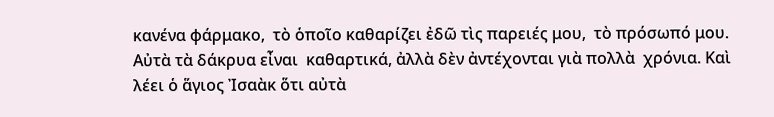κανένα φάρμακο,  τὸ ὁποῖο καθαρίζει ἐδῶ τὶς παρειές μου,  τὸ πρόσωπό μου. Αὐτὰ τὰ δάκρυα εἶναι  καθαρτικά, ἀλλὰ δὲν ἀντέχονται γιὰ πολλὰ  χρόνια. Καὶ λέει ὁ ἅγιος Ἰσαὰκ ὅτι αὐτὰ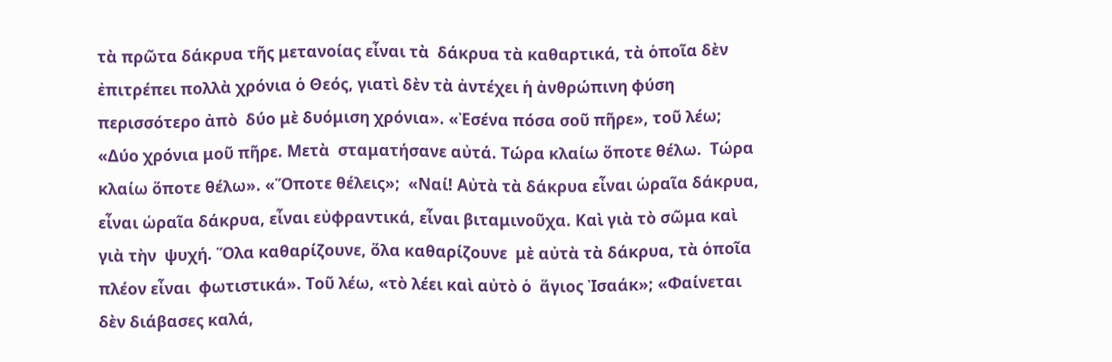τὰ πρῶτα δάκρυα τῆς μετανοίας εἶναι τὰ  δάκρυα τὰ καθαρτικά, τὰ ὁποῖα δὲν ἐπιτρέπει πολλὰ χρόνια ὁ Θεός, γιατὶ δὲν τὰ ἀντέχει ἡ ἀνθρώπινη φύση περισσότερο ἀπὸ  δύο μὲ δυόμιση χρόνια». «Ἐσένα πόσα σοῦ πῆρε», τοῦ λέω; «Δύο χρόνια μοῦ πῆρε. Μετὰ  σταματήσανε αὐτά. Τώρα κλαίω ὅποτε θέλω.  Τώρα κλαίω ὅποτε θέλω». «Ὅποτε θέλεις»;  «Ναί! Αὐτὰ τὰ δάκρυα εἶναι ὡραῖα δάκρυα,  εἶναι ὡραῖα δάκρυα, εἶναι εὐφραντικά, εἶναι βιταμινοῦχα. Καὶ γιὰ τὸ σῶμα καὶ γιὰ τὴν  ψυχή. Ὅλα καθαρίζουνε, ὅλα καθαρίζουνε  μὲ αὐτὰ τὰ δάκρυα, τὰ ὁποῖα πλέον εἶναι  φωτιστικά». Τοῦ λέω, «τὸ λέει καὶ αὐτὸ ὁ  ἅγιος Ἰσαάκ»; «Φαίνεται δὲν διάβασες καλά,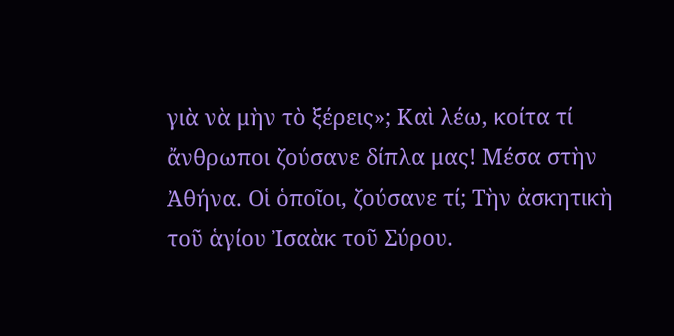γιὰ νὰ μὴν τὸ ξέρεις»; Καὶ λέω, κοίτα τί ἄνθρωποι ζούσανε δίπλα μας! Μέσα στὴν Ἀθήνα. Οἱ ὁποῖοι, ζούσανε τί; Τὴν ἀσκητικὴ τοῦ ἁγίου Ἰσαὰκ τοῦ Σύρου.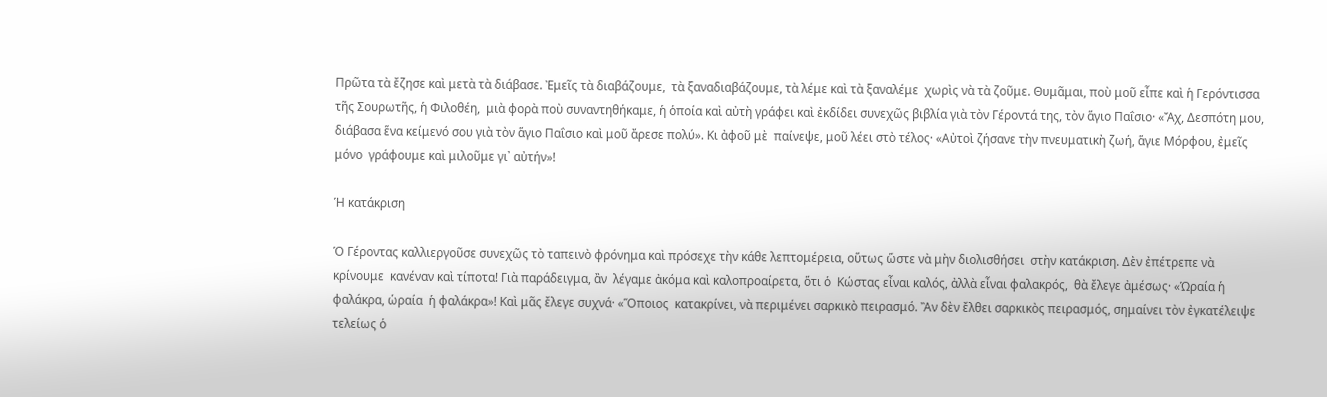Πρῶτα τὰ ἔζησε καὶ μετὰ τὰ διάβασε. Ἐμεῖς τὰ διαβάζουμε,  τὰ ξαναδιαβάζουμε, τὰ λέμε καὶ τὰ ξαναλέμε  χωρὶς νὰ τὰ ζοῦμε. Θυμᾶμαι, ποὺ μοῦ εἶπε καὶ ἡ Γερόντισσα τῆς Σουρωτῆς, ἡ Φιλοθέη,  μιὰ φορὰ ποὺ συναντηθήκαμε, ἡ ὁποία καὶ αὐτὴ γράφει καὶ ἐκδίδει συνεχῶς βιβλία γιὰ τὸν Γέροντά της, τὸν ἅγιο Παΐσιο· «Ἄχ, Δεσπότη μου, διάβασα ἕνα κείμενό σου γιὰ τὸν ἅγιο Παΐσιο καὶ μοῦ ἄρεσε πολύ». Κι ἀφοῦ μὲ  παίνεψε, μοῦ λέει στὸ τέλος· «Αὐτοὶ ζήσανε τὴν πνευματικὴ ζωή, ἅγιε Μόρφου, ἐμεῖς μόνο  γράφουμε καὶ μιλοῦμε γι᾽ αὐτήν»!

Ἡ κατάκριση

Ὁ Γέροντας καλλιεργοῦσε συνεχῶς τὸ ταπεινὸ φρόνημα καὶ πρόσεχε τὴν κάθε λεπτομέρεια, οὕτως ὥστε νὰ μὴν διολισθήσει  στὴν κατάκριση. Δὲν ἐπέτρεπε νὰ κρίνουμε  κανέναν καὶ τίποτα! Γιὰ παράδειγμα, ἂν  λέγαμε ἀκόμα καὶ καλοπροαίρετα, ὅτι ὁ  Κώστας εἶναι καλός, ἀλλὰ εἶναι φαλακρός,  θὰ ἔλεγε ἀμέσως· «Ὡραία ἡ φαλάκρα, ὡραία  ἡ φαλάκρα»! Καὶ μᾶς ἔλεγε συχνά· «Ὅποιος  κατακρίνει, νὰ περιμένει σαρκικὸ πειρασμό. Ἂν δὲν ἔλθει σαρκικὸς πειρασμός, σημαίνει τὸν ἐγκατέλειψε τελείως ὁ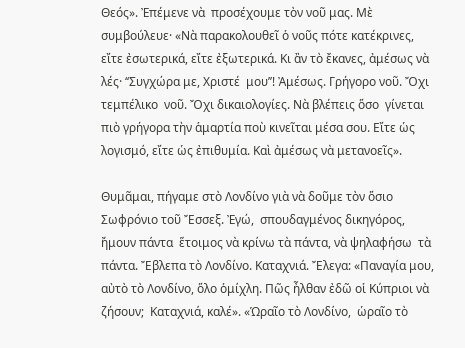Θεός». Ἐπέμενε νὰ  προσέχουμε τὸν νοῦ μας. Μὲ συμβούλευε· «Νὰ παρακολουθεῖ ὁ νοῦς πότε κατέκρινες,  εἴτε ἐσωτερικά, εἴτε ἐξωτερικά. Κι ἂν τὸ ἔκανες, ἀμέσως νὰ λές· ‘‘Συγχώρα με, Χριστέ  μου’’! Ἀμέσως. Γρήγορο νοῦ. Ὄχι τεμπέλικο  νοῦ. Ὄχι δικαιολογίες. Νὰ βλέπεις ὅσο  γίνεται πιὸ γρήγορα τὴν ἁμαρτία ποὺ κινεῖται μέσα σου. Εἴτε ὡς λογισμό, εἴτε ὡς ἐπιθυμία. Καὶ ἀμέσως νὰ μετανοεῖς».

Θυμᾶμαι, πήγαμε στὸ Λονδίνο γιὰ νὰ δοῦμε τὸν ὅσιο Σωφρόνιο τοῦ Ἔσσεξ. Ἐγώ,  σπουδαγμένος δικηγόρος, ἤμουν πάντα  ἕτοιμος νὰ κρίνω τὰ πάντα, νὰ ψηλαφήσω  τὰ πάντα. Ἔβλεπα τὸ Λονδίνο. Καταχνιά. Ἔλεγα: «Παναγία μου, αὐτὸ τὸ Λονδίνο, ὅλο ὁμίχλη. Πῶς ἦλθαν ἐδῶ οἱ Κύπριοι νὰ ζήσουν;  Καταχνιά, καλέ». «Ὡραῖο τὸ Λονδίνο,  ὡραῖο τὸ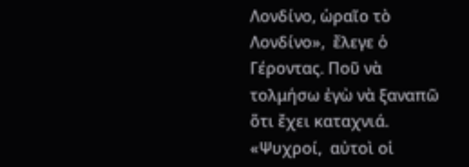Λονδίνο, ὡραῖο τὸ Λονδίνο»,  ἔλεγε ὁ Γέροντας. Ποῦ νὰ τολμήσω ἐγὼ νὰ ξαναπῶ ὅτι ἔχει καταχνιά. «Ψυχροί,  αὐτοὶ οἱ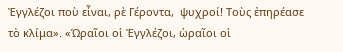Ἐγγλέζοι ποὺ εἶναι, ρὲ Γέροντα,  ψυχροί! Τοὺς ἐπηρέασε τὸ κλίμα». «Ὡραῖοι οἱ Ἐγγλέζοι, ὡραῖοι οἱ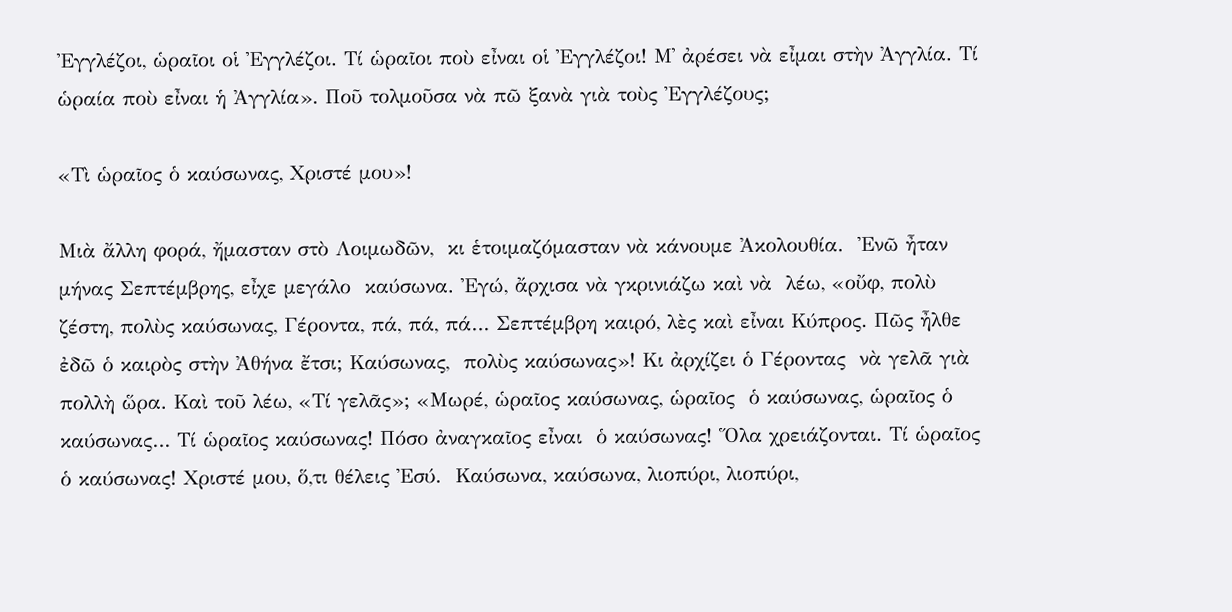Ἐγγλέζοι, ὡραῖοι οἱ Ἐγγλέζοι. Τί ὡραῖοι ποὺ εἶναι οἱ Ἐγγλέζοι! Μ᾿ ἀρέσει νὰ εἶμαι στὴν Ἀγγλία. Τί ὡραία ποὺ εἶναι ἡ Ἀγγλία». Ποῦ τολμοῦσα νὰ πῶ ξανὰ γιὰ τοὺς Ἐγγλέζους;

«Τὶ ὡραῖος ὁ καύσωνας, Χριστέ μου»!

Μιὰ ἄλλη φορά, ἤμασταν στὸ Λοιμωδῶν,  κι ἑτοιμαζόμασταν νὰ κάνουμε Ἀκολουθία.  Ἐνῶ ἦταν μήνας Σεπτέμβρης, εἶχε μεγάλο  καύσωνα. Ἐγώ, ἄρχισα νὰ γκρινιάζω καὶ νὰ  λέω, «οὔφ, πολὺ ζέστη, πολὺς καύσωνας, Γέροντα, πά, πά, πά… Σεπτέμβρη καιρό, λὲς καὶ εἶναι Κύπρος. Πῶς ἦλθε ἐδῶ ὁ καιρὸς στὴν Ἀθήνα ἔτσι; Καύσωνας,  πολὺς καύσωνας»! Κι ἀρχίζει ὁ Γέροντας  νὰ γελᾶ γιὰ πολλὴ ὥρα. Καὶ τοῦ λέω, «Τί γελᾶς»; «Μωρέ, ὡραῖος καύσωνας, ὡραῖος  ὁ καύσωνας, ὡραῖος ὁ καύσωνας… Τί ὡραῖος καύσωνας! Πόσο ἀναγκαῖος εἶναι  ὁ καύσωνας! Ὅλα χρειάζονται. Τί ὡραῖος  ὁ καύσωνας! Χριστέ μου, ὅ,τι θέλεις Ἐσύ.  Καύσωνα, καύσωνα, λιοπύρι, λιοπύρι,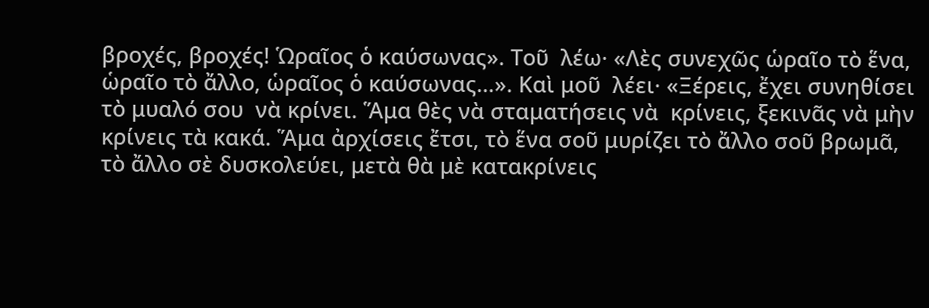βροχές, βροχές! Ὡραῖος ὁ καύσωνας». Τοῦ  λέω· «Λὲς συνεχῶς ὡραῖο τὸ ἕνα, ὡραῖο τὸ ἄλλο, ὡραῖος ὁ καύσωνας…». Καὶ μοῦ  λέει· «Ξέρεις, ἔχει συνηθίσει τὸ μυαλό σου  νὰ κρίνει. Ἅμα θὲς νὰ σταματήσεις νὰ  κρίνεις, ξεκινᾶς νὰ μὴν κρίνεις τὰ κακά. Ἅμα ἀρχίσεις ἔτσι, τὸ ἕνα σοῦ μυρίζει τὸ ἄλλο σοῦ βρωμᾶ, τὸ ἄλλο σὲ δυσκολεύει, μετὰ θὰ μὲ κατακρίνεις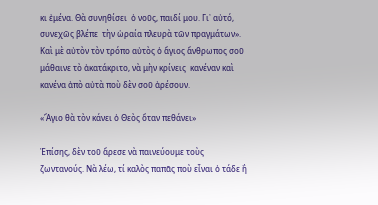κι ἐμένα. Θὰ συνηθίσει  ὁ νοῦς, παιδί μου. Γι᾿ αὐτό, συνεχῶς βλέπε  τὴν ὡραία πλευρὰ τῶν πραγμάτων». Καὶ μὲ αὐτὸν τὸν τρόπο αὐτὸς ὁ ἅγιος ἄνθρωπος σοῦ μάθαινε τὸ ἀκατάκριτο, νὰ μὴν κρίνεις  κανέναν καὶ κανένα ἀπὸ αὐτὰ ποὺ δὲν σοῦ ἀρέσουν.

«Ἅγιο θὰ τὸν κάνει ὁ Θεὸς ὅταν πεθάνει»

Ἐπίσης, δὲν τοῦ ἄρεσε νὰ παινεύουμε τοὺς ζωντανούς. Νὰ λέω, τί καλὸς παπᾶς ποὺ εἶναι ὁ τάδε ἢ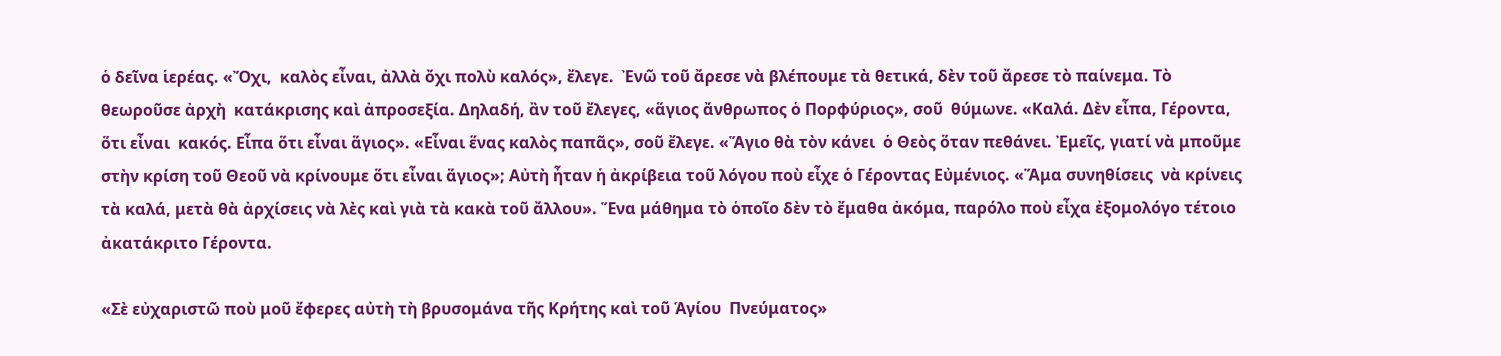ὁ δεῖνα ἱερέας. «Ὄχι,  καλὸς εἶναι, ἀλλὰ ὄχι πολὺ καλός», ἔλεγε.  Ἐνῶ τοῦ ἄρεσε νὰ βλέπουμε τὰ θετικά, δὲν τοῦ ἄρεσε τὸ παίνεμα. Τὸ θεωροῦσε ἀρχὴ  κατάκρισης καὶ ἀπροσεξία. Δηλαδή, ἂν τοῦ ἔλεγες, «ἅγιος ἄνθρωπος ὁ Πορφύριος», σοῦ  θύμωνε. «Καλά. Δὲν εἶπα, Γέροντα, ὅτι εἶναι  κακός. Εἶπα ὅτι εἶναι ἅγιος». «Εἶναι ἕνας καλὸς παπᾶς», σοῦ ἔλεγε. «Ἅγιο θὰ τὸν κάνει  ὁ Θεὸς ὅταν πεθάνει. Ἐμεῖς, γιατί νὰ μποῦμε στὴν κρίση τοῦ Θεοῦ νὰ κρίνουμε ὅτι εἶναι ἅγιος»; Αὐτὴ ἦταν ἡ ἀκρίβεια τοῦ λόγου ποὺ εἶχε ὁ Γέροντας Εὐμένιος. «Ἅμα συνηθίσεις  νὰ κρίνεις τὰ καλά, μετὰ θὰ ἀρχίσεις νὰ λὲς καὶ γιὰ τὰ κακὰ τοῦ ἄλλου». Ἕνα μάθημα τὸ ὁποῖο δὲν τὸ ἔμαθα ἀκόμα, παρόλο ποὺ εἶχα ἐξομολόγο τέτοιο ἀκατάκριτο Γέροντα.

«Σὲ εὐχαριστῶ ποὺ μοῦ ἔφερες αὐτὴ τὴ βρυσομάνα τῆς Κρήτης καὶ τοῦ Ἁγίου  Πνεύματος»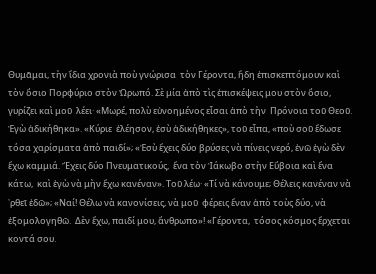Θυμᾶμαι, τὴν ἴδια χρονιὰ ποὺ γνώρισα  τὸν Γέροντα, ἤδη ἐπισκεπτόμουν καὶ τὸν ὅσιο Πορφύριο στὸν Ὠρωπό. Σὲ μία ἀπὸ τὶς ἐπισκέψεις μου στὸν ὅσιο, γυρίζει καὶ μοῦ  λέει· «Μωρέ, πολὺ εὐνοημένος εἶσαι ἀπὸ τὴν  Πρόνοια τοῦ Θεοῦ. Ἐγὼ ἀδικήθηκα». «Κύριε  ἐλέησον, ἐσὺ ἀδικήθηκες», τοῦ εἶπα, «ποὺ σοῦ ἔδωσε τόσα χαρίσματα ἀπὸ παιδί»; «Ἐσὺ ἔχεις δύο βρύσες νὰ πίνεις νερό, ἐνῶ ἐγὼ δὲν ἔχω καμμιά. Ἔχεις δύο Πνευματικούς,  ἕνα τὸν Ἰάκωβο στὴν Εὔβοια καὶ ἕνα κάτω,  καὶ ἐγὼ νὰ μὴν ἔχω κανέναν». Τοῦ λέω· «Τί νὰ κάνουμε; Θέλεις κανέναν νὰ ᾿ρθεῖ ἐδῶ»; «Ναί! Θέλω νὰ κανονίσεις, νὰ μοῦ  φέρεις ἕναν ἀπὸ τοὺς δύο, νὰ ἐξομολογηθῶ.  Δὲν ἔχω, παιδί μου, ἄνθρωπο»! «Γέροντα,  τόσος κόσμος ἔρχεται κοντά σου.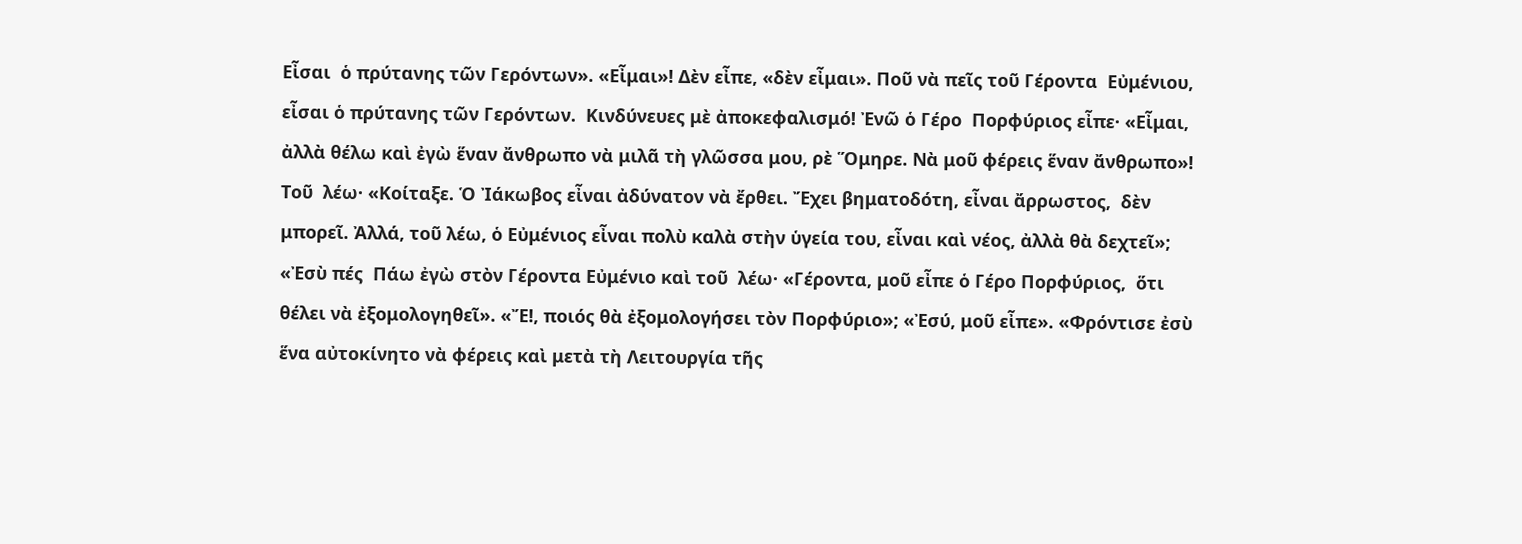Εἶσαι  ὁ πρύτανης τῶν Γερόντων». «Εἶμαι»! Δὲν εἶπε, «δὲν εἶμαι». Ποῦ νὰ πεῖς τοῦ Γέροντα  Εὐμένιου, εἶσαι ὁ πρύτανης τῶν Γερόντων.  Κινδύνευες μὲ ἀποκεφαλισμό! Ἐνῶ ὁ Γέρο  Πορφύριος εἶπε· «Εἶμαι, ἀλλὰ θέλω καὶ ἐγὼ ἕναν ἄνθρωπο νὰ μιλᾶ τὴ γλῶσσα μου, ρὲ Ὅμηρε. Νὰ μοῦ φέρεις ἕναν ἄνθρωπο»! Τοῦ  λέω· «Κοίταξε. Ὁ Ἰάκωβος εἶναι ἀδύνατον νὰ ἔρθει. Ἔχει βηματοδότη, εἶναι ἄρρωστος,  δὲν μπορεῖ. Ἀλλά, τοῦ λέω, ὁ Εὐμένιος εἶναι πολὺ καλὰ στὴν ὑγεία του, εἶναι καὶ νέος, ἀλλὰ θὰ δεχτεῖ»; «Ἐσὺ πές  Πάω ἐγὼ στὸν Γέροντα Εὐμένιο καὶ τοῦ  λέω· «Γέροντα, μοῦ εἶπε ὁ Γέρο Πορφύριος,  ὅτι θέλει νὰ ἐξομολογηθεῖ». «Ἔ!, ποιός θὰ ἐξομολογήσει τὸν Πορφύριο»; «Ἐσύ, μοῦ εἶπε». «Φρόντισε ἐσὺ ἕνα αὐτοκίνητο νὰ φέρεις καὶ μετὰ τὴ Λειτουργία τῆς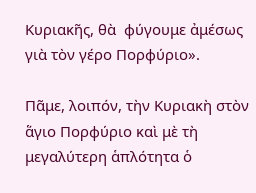Κυριακῆς, θὰ  φύγουμε ἀμέσως γιὰ τὸν γέρο Πορφύριο».

Πᾶμε, λοιπόν, τὴν Κυριακὴ στὸν ἅγιο Πορφύριο καὶ μὲ τὴ μεγαλύτερη ἁπλότητα ὁ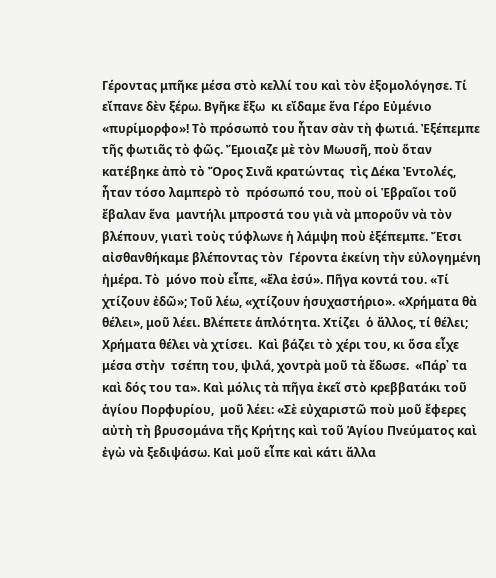Γέροντας μπῆκε μέσα στὸ κελλί του καὶ τὸν ἐξομολόγησε. Τί εἴπανε δὲν ξέρω. Βγῆκε ἔξω  κι εἴδαμε ἕνα Γέρο Εὐμένιο «πυρίμορφο»! Τὸ πρόσωπὀ του ἦταν σὰν τὴ φωτιά. Ἐξέπεμπε τῆς φωτιᾶς τὸ φῶς. Ἔμοιαζε μὲ τὸν Μωυσῆ, ποὺ ὅταν κατέβηκε ἀπὸ τὸ Ὄρος Σινᾶ κρατώντας  τὶς Δέκα Ἐντολές, ἦταν τόσο λαμπερὸ τὸ  πρόσωπό του, ποὺ οἱ Ἑβραῖοι τοῦ ἔβαλαν ἕνα  μαντήλι μπροστά του γιὰ νὰ μποροῦν νὰ τὸν  βλέπουν, γιατὶ τοὺς τύφλωνε ἡ λάμψη ποὺ ἐξέπεμπε. Ἔτσι αἰσθανθήκαμε βλέποντας τὸν  Γέροντα ἐκείνη τὴν εὐλογημένη ἡμέρα. Τὸ  μόνο ποὺ εἶπε, «ἔλα ἐσύ». Πῆγα κοντά του. «Τί χτίζουν ἐδῶ»; Τοῦ λέω, «χτίζουν ἡσυχαστήριο». «Χρήματα θὰ  θέλει», μοῦ λέει. Βλέπετε ἁπλότητα. Χτίζει  ὁ ἄλλος, τί θέλει; Χρήματα θέλει νὰ χτίσει.  Καὶ βάζει τὸ χέρι του, κι ὅσα εἶχε μέσα στὴν  τσέπη του, ψιλά, χοντρὰ μοῦ τὰ ἔδωσε.  «Πάρ᾿ τα καὶ δός του τα». Καὶ μόλις τὰ πῆγα ἐκεῖ στὸ κρεββατάκι τοῦ ἁγίου Πορφυρίου,  μοῦ λέει: «Σὲ εὐχαριστῶ ποὺ μοῦ ἔφερες αὐτὴ τὴ βρυσομάνα τῆς Κρήτης καὶ τοῦ Ἁγίου Πνεύματος καὶ ἐγὼ νὰ ξεδιψάσω. Καὶ μοῦ εἶπε καὶ κάτι ἄλλα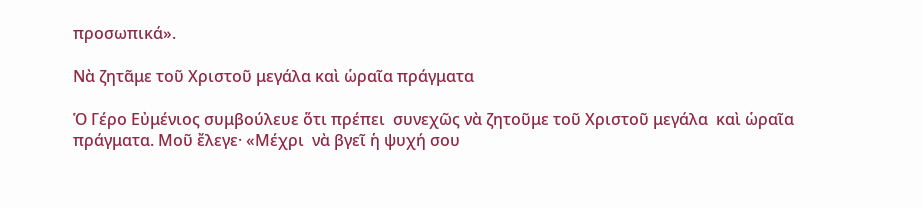προσωπικά».

Νὰ ζητᾶμε τοῦ Χριστοῦ μεγάλα καὶ ὡραῖα πράγματα

Ὁ Γέρο Εὐμένιος συμβούλευε ὅτι πρέπει  συνεχῶς νὰ ζητοῦμε τοῦ Χριστοῦ μεγάλα  καὶ ὡραῖα πράγματα. Μοῦ ἔλεγε· «Μέχρι  νὰ βγεῖ ἡ ψυχή σου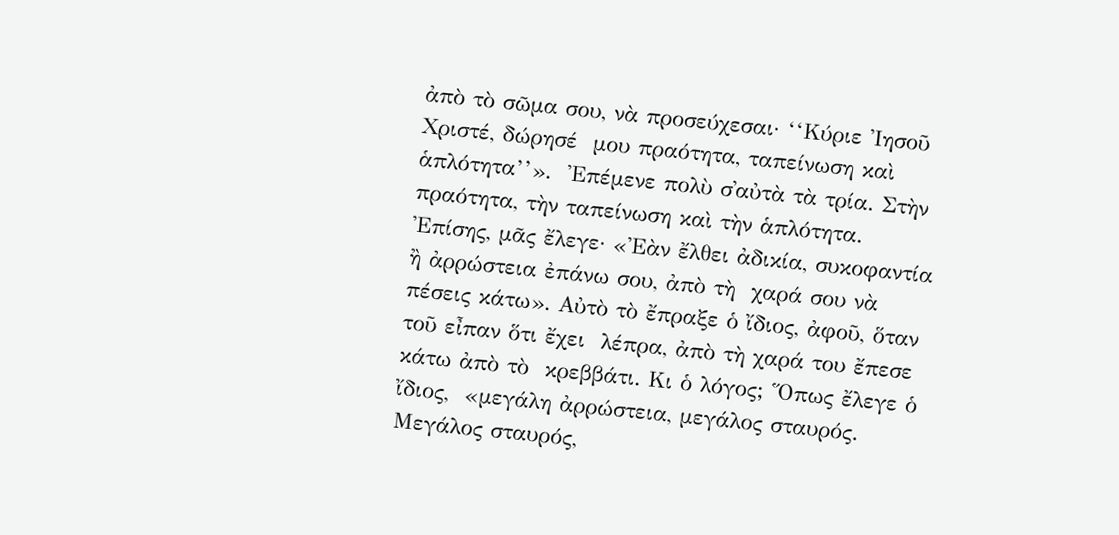ἀπὸ τὸ σῶμα σου, νὰ προσεύχεσαι· ‘‘Κύριε Ἰησοῦ Χριστέ, δώρησέ  μου πραότητα, ταπείνωση καὶ ἁπλότητα’’».  Ἐπέμενε πολὺ σ᾿αὐτὰ τὰ τρία. Στὴν πραότητα, τὴν ταπείνωση καὶ τὴν ἁπλότητα.  Ἐπίσης, μᾶς ἔλεγε· «Ἐὰν ἔλθει ἀδικία, συκοφαντία ἢ ἀρρώστεια ἐπάνω σου, ἀπὸ τὴ  χαρά σου νὰ πέσεις κάτω». Αὐτὸ τὸ ἔπραξε ὁ ἴδιος, ἀφοῦ, ὅταν τοῦ εἶπαν ὅτι ἔχει  λέπρα, ἀπὸ τὴ χαρά του ἔπεσε κάτω ἀπὸ τὸ  κρεββάτι. Κι ὁ λόγος; Ὅπως ἔλεγε ὁ ἴδιος,  «μεγάλη ἀρρώστεια, μεγάλος σταυρός.  Μεγάλος σταυρός,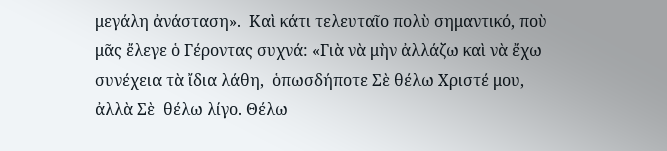μεγάλη ἀνάσταση».  Καὶ κάτι τελευταῖο πολὺ σημαντικό, ποὺ μᾶς ἔλεγε ὁ Γέροντας συχνά: «Γιὰ νὰ μὴν ἀλλάζω καὶ νὰ ἔχω συνέχεια τὰ ἴδια λάθη,  ὁπωσδήποτε Σὲ θέλω Χριστέ μου, ἀλλὰ Σὲ  θέλω λίγο. Θέλω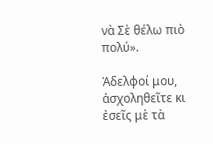νὰ Σὲ θέλω πιὸ πολύ».

Ἀδελφοί μου, ἀσχοληθεῖτε κι ἐσεῖς μὲ τὰ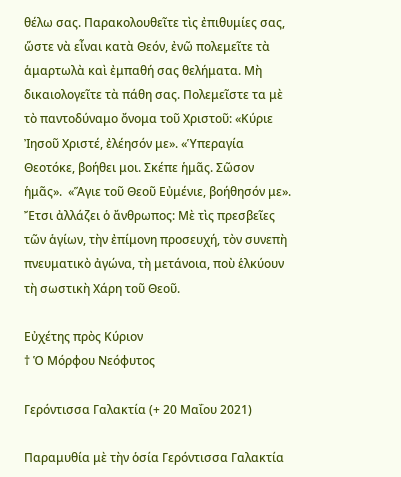θέλω σας. Παρακολουθεῖτε τὶς ἐπιθυμίες σας,  ὥστε νὰ εἶναι κατὰ Θεόν, ἐνῶ πολεμεῖτε τὰ ἁμαρτωλὰ καὶ ἐμπαθή σας θελήματα. Μὴ δικαιολογεῖτε τὰ πάθη σας. Πολεμεῖστε τα μὲ τὸ παντοδύναμο ὄνομα τοῦ Χριστοῦ: «Κύριε  Ἰησοῦ Χριστέ, ἐλέησόν με». «Ὑπεραγία Θεοτόκε, βοήθει μοι. Σκέπε ἡμᾶς. Σῶσον ἡμᾶς».  «Ἅγιε τοῦ Θεοῦ Εὐμένιε, βοήθησόν με». Ἔτσι ἀλλάζει ὁ ἄνθρωπος: Μὲ τὶς πρεσβεῖες τῶν ἁγίων, τὴν ἐπίμονη προσευχή, τὸν συνεπὴ πνευματικὸ ἀγώνα, τὴ μετάνοια, ποὺ ἑλκύουν τὴ σωστικὴ Χάρη τοῦ Θεοῦ.

Εὐχέτης πρὸς Κύριον
† Ὁ Μόρφου Νεόφυτος

Γερόντισσα Γαλακτία (+ 20 Μαΐου 2021)

Παραμυθία μὲ τὴν ὁσία Γερόντισσα Γαλακτία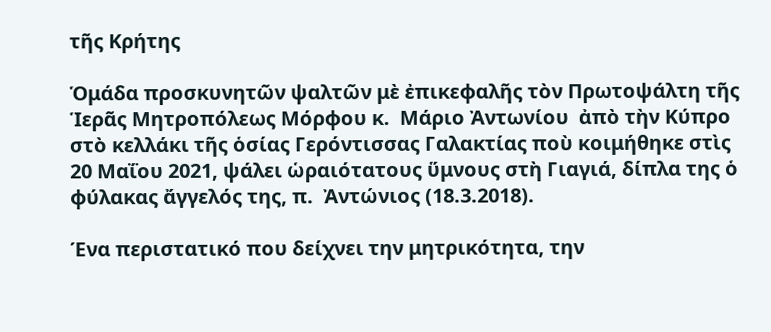τῆς Κρήτης

Ὁμάδα προσκυνητῶν ψαλτῶν μὲ ἐπικεφαλῆς τὸν Πρωτοψάλτη τῆς Ἱερᾶς Μητροπόλεως Μόρφου κ.  Μάριο Ἀντωνίου  ἀπὸ τὴν Κύπρο στὸ κελλάκι τῆς ὁσίας Γερόντισσας Γαλακτίας ποὺ κοιμήθηκε στὶς 20 Μαΐου 2021, ψάλει ὡραιότατους ὕμνους στὴ Γιαγιά, δίπλα της ὁ φύλακας ἄγγελός της, π.  Ἀντώνιος (18.3.2018).

Ένα περιστατικό που δείχνει την μητρικότητα, την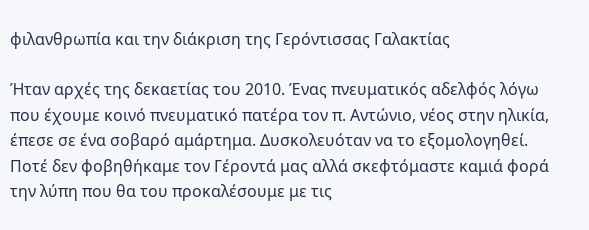φιλανθρωπία και την διάκριση της Γερόντισσας Γαλακτίας

Ήταν αρχές της δεκαετίας του 2010. Ένας πνευματικός αδελφός λόγω που έχουμε κοινό πνευματικό πατέρα τον π. Αντώνιο, νέος στην ηλικία, έπεσε σε ένα σοβαρό αμάρτημα. Δυσκολευόταν να το εξομολογηθεί. Ποτέ δεν φοβηθήκαμε τον Γέροντά μας αλλά σκεφτόμαστε καμιά φορά την λύπη που θα του προκαλέσουμε με τις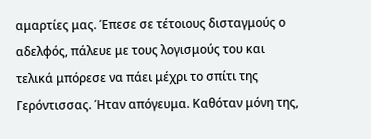αμαρτίες μας. Έπεσε σε τέτοιους δισταγμούς ο αδελφός, πάλευε με τους λογισμούς του και τελικά μπόρεσε να πάει μέχρι το σπίτι της Γερόντισσας. Ήταν απόγευμα. Καθόταν μόνη της,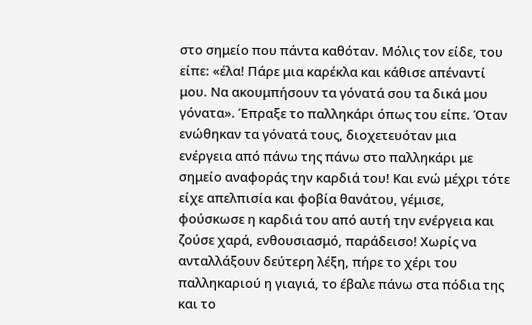στο σημείο που πάντα καθόταν. Μόλις τον είδε, του είπε: «έλα! Πάρε μια καρέκλα και κάθισε απέναντί μου. Να ακουμπήσουν τα γόνατά σου τα δικά μου γόνατα». Έπραξε το παλληκάρι όπως του είπε. Όταν ενώθηκαν τα γόνατά τους, διοχετευόταν μια ενέργεια από πάνω της πάνω στο παλληκάρι με σημείο αναφοράς την καρδιά του! Και ενώ μέχρι τότε είχε απελπισία και φοβία θανάτου, γέμισε, φούσκωσε η καρδιά του από αυτή την ενέργεια και ζούσε χαρά, ενθουσιασμό, παράδεισο! Χωρίς να ανταλλάξουν δεύτερη λέξη, πήρε το χέρι του παλληκαριού η γιαγιά, το έβαλε πάνω στα πόδια της και το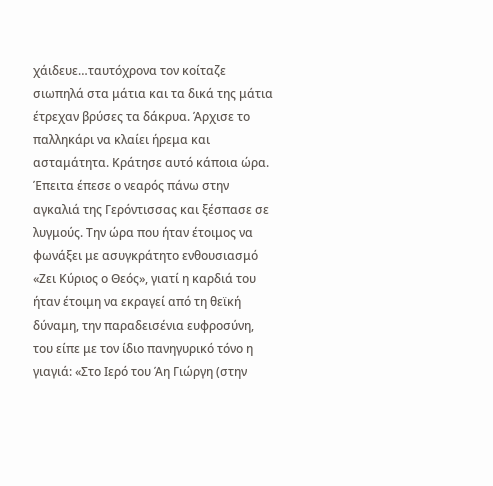χάιδευε…ταυτόχρονα τον κοίταζε σιωπηλά στα μάτια και τα δικά της μάτια έτρεχαν βρύσες τα δάκρυα. Άρχισε το παλληκάρι να κλαίει ήρεμα και ασταμάτητα. Κράτησε αυτό κάποια ώρα. Έπειτα έπεσε ο νεαρός πάνω στην αγκαλιά της Γερόντισσας και ξέσπασε σε λυγμούς. Την ώρα που ήταν έτοιμος να φωνάξει με ασυγκράτητο ενθουσιασμό «Ζει Κύριος ο Θεός», γιατί η καρδιά του ήταν έτοιμη να εκραγεί από τη θεϊκή δύναμη, την παραδεισένια ευφροσύνη, του είπε με τον ίδιο πανηγυρικό τόνο η γιαγιά: «Στο Ιερό του Άη Γιώργη (στην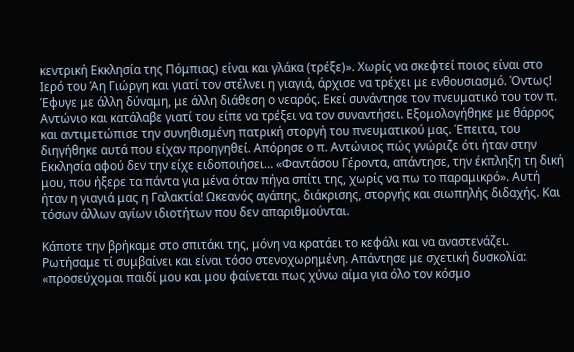κεντρική Εκκλησία της Πόμπιας) είναι και γλάκα (τρέξε)». Χωρίς να σκεφτεί ποιος είναι στο Ιερό του Άη Γιώργη και γιατί τον στέλνει η γιαγιά, άρχισε να τρέχει με ενθουσιασμό. Όντως! Έφυγε με άλλη δύναμη, με άλλη διάθεση ο νεαρός. Εκεί συνάντησε τον πνευματικό του τον π. Αντώνιο και κατάλαβε γιατί του είπε να τρέξει να τον συναντήσει. Εξομολογήθηκε με θάρρος και αντιμετώπισε την συνηθισμένη πατρική στοργή του πνευματικού μας. Έπειτα, του διηγήθηκε αυτά που είχαν προηγηθεί. Απόρησε ο π. Αντώνιος πώς γνώριζε ότι ήταν στην Εκκλησία αφού δεν την είχε ειδοποιήσει… «Φαντάσου Γέροντα, απάντησε, την έκπληξη τη δική μου, που ήξερε τα πάντα για μένα όταν πήγα σπίτι της, χωρίς να πω το παραμικρό». Αυτή ήταν η γιαγιά μας η Γαλακτία! Ωκεανός αγάπης, διάκρισης, στοργής και σιωπηλής διδαχής. Και τόσων άλλων αγίων ιδιοτήτων που δεν απαριθμούνται.

Κάποτε την βρήκαμε στο σπιτάκι της, μόνη να κρατάει το κεφάλι και να αναστενάζει. Ρωτήσαμε τί συμβαίνει και είναι τόσο στενοχωρημένη. Απάντησε με σχετική δυσκολία: «προσεύχομαι παιδί μου και μου φαίνεται πως χύνω αίμα για όλο τον κόσμο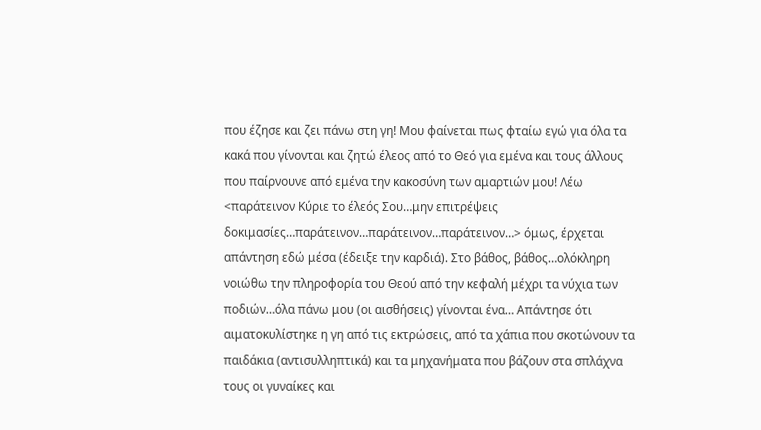που έζησε και ζει πάνω στη γη! Μου φαίνεται πως φταίω εγώ για όλα τα κακά που γίνονται και ζητώ έλεος από το Θεό για εμένα και τους άλλους που παίρνουνε από εμένα την κακοσύνη των αμαρτιών μου! Λέω <παράτεινον Κύριε το έλεός Σου…μην επιτρέψεις δοκιμασίες…παράτεινον…παράτεινον…παράτεινον…> όμως, έρχεται απάντηση εδώ μέσα (έδειξε την καρδιά). Στο βάθος, βάθος…ολόκληρη νοιώθω την πληροφορία του Θεού από την κεφαλή μέχρι τα νύχια των ποδιών…όλα πάνω μου (οι αισθήσεις) γίνονται ένα… Απάντησε ότι αιματοκυλίστηκε η γη από τις εκτρώσεις, από τα χάπια που σκοτώνουν τα παιδάκια (αντισυλληπτικά) και τα μηχανήματα που βάζουν στα σπλάχνα τους οι γυναίκες και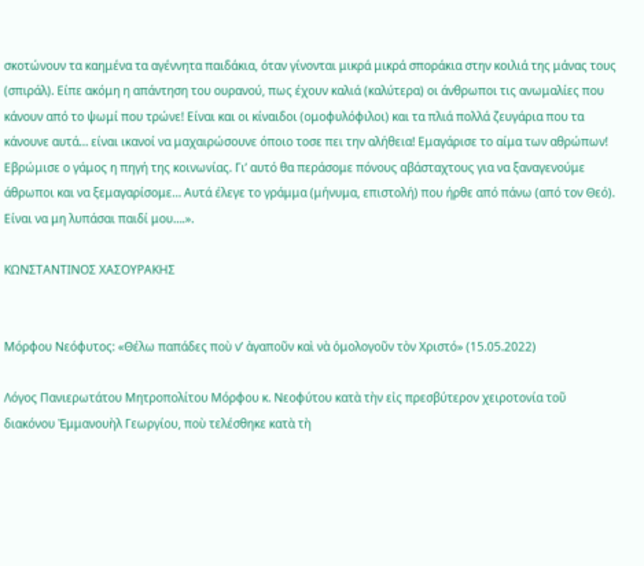σκοτώνουν τα καημένα τα αγέννητα παιδάκια, όταν γίνονται μικρά μικρά σποράκια στην κοιλιά της μάνας τους (σπιράλ). Είπε ακόμη η απάντηση του ουρανού, πως έχουν καλιά (καλύτερα) οι άνθρωποι τις ανωμαλίες που κάνουν από το ψωμί που τρώνε! Είναι και οι κίναιδοι (ομοφυλόφιλοι) και τα πλιά πολλά ζευγάρια που τα κάνουνε αυτά… είναι ικανοί να μαχαιρώσουνε όποιο τοσε πει την αλήθεια! Εμαγάρισε το αίμα των αθρώπων! Εβρώμισε ο γάμος η πηγή της κοινωνίας. Γι’ αυτό θα περάσομε πόνους αβάσταχτους για να ξαναγενούμε άθρωποι και να ξεμαγαρίσομε… Αυτά έλεγε το γράμμα (μήνυμα, επιστολή) που ήρθε από πάνω (από τον Θεό). Είναι να μη λυπάσαι παιδί μου….».

ΚΩΝΣΤΑΝΤΙΝΟΣ ΧΑΣΟΥΡΑΚΗΣ


Μόρφου Νεόφυτος: «Θέλω παπάδες ποὺ ν’ ἀγαποῦν καὶ νὰ ὁμολογοῦν τὸν Χριστό» (15.05.2022)

Λόγος Πανιερωτάτου Μητροπολίτου Μόρφου κ. Νεοφύτου κατὰ τὴν εἰς πρεσβύτερον χειροτονία τοῦ διακόνου Ἐμμανουὴλ Γεωργίου, ποὺ τελέσθηκε κατὰ τὴ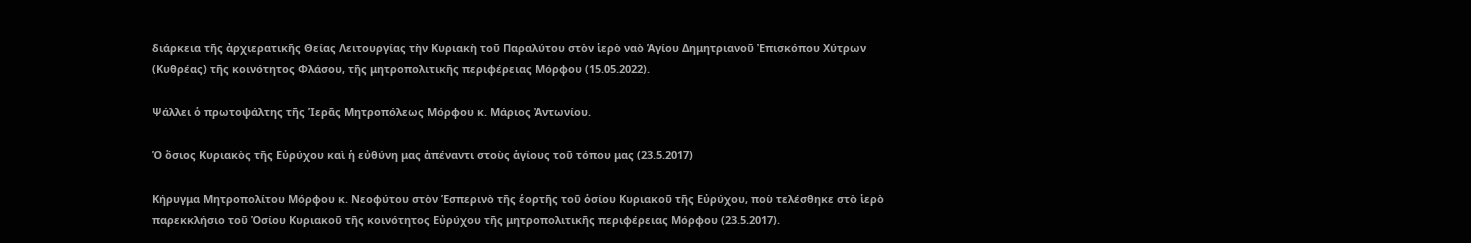διάρκεια τῆς ἀρχιερατικῆς Θείας Λειτουργίας τὴν Κυριακὴ τοῦ Παραλύτου στὸν ἱερὸ ναὸ Ἁγίου Δημητριανοῦ Ἐπισκόπου Χύτρων (Κυθρέας) τῆς κοινότητος Φλάσου, τῆς μητροπολιτικῆς περιφέρειας Μόρφου (15.05.2022).

Ψάλλει ὁ πρωτοψάλτης τῆς Ἱερᾶς Μητροπόλεως Μόρφου κ. Μάριος Ἀντωνίου.

Ὁ ὅσιος Κυριακὸς τῆς Εὐρύχου καὶ ἡ εὐθύνη μας ἀπέναντι στοὺς ἁγίους τοῦ τόπου μας (23.5.2017)

Κήρυγμα Μητροπολίτου Μόρφου κ. Νεοφύτου στὸν Ἑσπερινὸ τῆς ἑορτῆς τοῦ ὁσίου Κυριακοῦ τῆς Εὐρύχου, ποὺ τελέσθηκε στὸ ἱερὸ παρεκκλήσιο τοῦ Ὁσίου Κυριακοῦ τῆς κοινότητος Εὐρύχου τῆς μητροπολιτικῆς περιφέρειας Μόρφου (23.5.2017).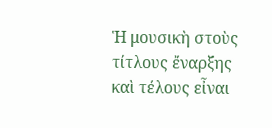Ἡ μουσικὴ στοὺς τίτλους ἔναρξης καὶ τέλους εἶναι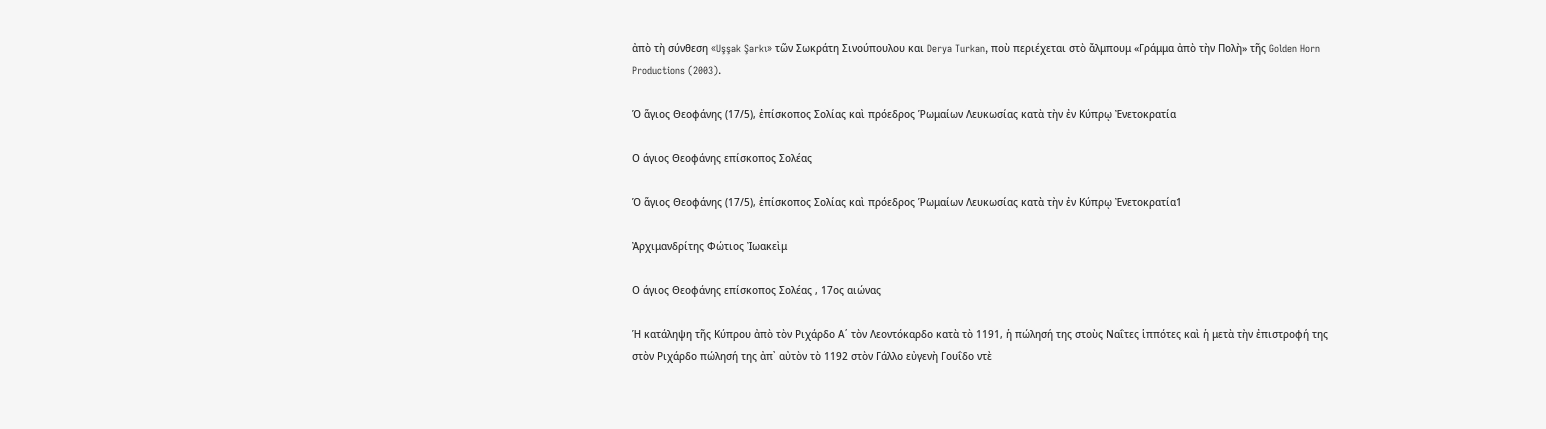ἀπὸ τὴ σύνθεση «Uşşak Şarkı» τῶν Σωκράτη Σινούπουλου και Derya Turkan, ποὺ περιέχεται στὸ ἄλμπουμ «Γράμμα ἀπὸ τὴν Πολὴ» τῆς Golden Horn Productions (2003).

Ὁ ἅγιος Θεοφάνης (17/5), ἐπίσκοπος Σολίας καὶ πρόεδρος Ῥωμαίων Λευκωσίας κατὰ τὴν ἐν Κύπρῳ Ἐνετοκρατία

Ο άγιος Θεοφάνης επίσκοπος Σολέας

Ὁ ἅγιος Θεοφάνης (17/5), ἐπίσκοπος Σολίας καὶ πρόεδρος Ῥωμαίων Λευκωσίας κατὰ τὴν ἐν Κύπρῳ Ἐνετοκρατία1

Ἀρχιμανδρίτης Φώτιος Ἰωακεὶμ

Ο άγιος Θεοφάνης επίσκοπος Σολέας , 17ος αιώνας

Ἡ κατάληψη τῆς Κύπρου ἀπὸ τὸν Ριχάρδο Α΄ τὸν Λεοντόκαρδο κατὰ τὸ 1191, ἡ πώλησή της στοὺς Ναΐτες ἱππότες καὶ ἡ μετὰ τὴν ἐπιστροφή της στὸν Ριχάρδο πώλησή της ἀπ᾽ αὐτὸν τὸ 1192 στὸν Γάλλο εὐγενὴ Γουΐδο ντὲ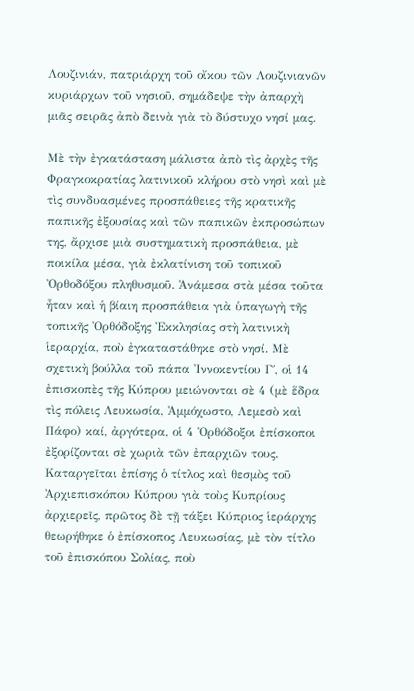Λουζινιάν, πατριάρχη τοῦ οἴκου τῶν Λουζινιανῶν κυριάρχων τοῦ νησιοῦ, σημάδεψε τὴν ἀπαρχὴ μιᾶς σειρᾶς ἀπὸ δεινὰ γιὰ τὸ δύστυχο νησί μας.

Μὲ τὴν ἐγκατάσταση μάλιστα ἀπὸ τὶς ἀρχὲς τῆς Φραγκοκρατίας λατινικοῦ κλήρου στὸ νησὶ καὶ μὲ τὶς συνδυασμένες προσπάθειες τῆς κρατικῆς παπικῆς ἐξουσίας καὶ τῶν παπικῶν ἐκπροσώπων της, ἄρχισε μιὰ συστηματικὴ προσπάθεια, μὲ ποικίλα μέσα, γιὰ ἐκλατίνιση τοῦ τοπικοῦ Ὀρθοδόξου πληθυσμοῦ. Ἀνάμεσα στὰ μέσα τοῦτα ἦταν καὶ ἡ βίαιη προσπάθεια γιὰ ὑπαγωγὴ τῆς τοπικῆς Ὀρθόδοξης Ἐκκλησίας στὴ λατινικὴ ἱεραρχία, ποὺ ἐγκαταστάθηκε στὸ νησί. Μὲ σχετικὴ βούλλα τοῦ πάπα Ἰννοκεντίου Γ΄, οἱ 14 ἐπισκοπὲς τῆς Κύπρου μειώνονται σὲ 4 (μὲ ἕδρα τὶς πόλεις Λευκωσία, Ἀμμόχωστο, Λεμεσὸ καὶ Πάφο) καί, ἀργότερα, οἱ 4 Ὀρθόδοξοι ἐπίσκοποι ἐξορίζονται σὲ χωριὰ τῶν ἐπαρχιῶν τους. Καταργεῖται ἐπίσης ὁ τίτλος καὶ θεσμὸς τοῦ Ἀρχιεπισκόπου Κύπρου γιὰ τοὺς Κυπρίους ἀρχιερεῖς, πρῶτος δὲ τῇ τάξει Κύπριος ἱεράρχης θεωρήθηκε ὁ ἐπίσκοπος Λευκωσίας, μὲ τὸν τίτλο τοῦ ἐπισκόπου Σολίας, ποὺ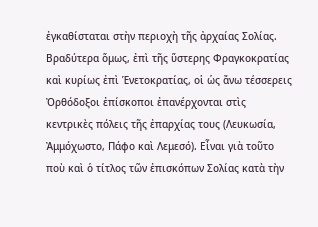ἐγκαθίσταται στὴν περιοχὴ τῆς ἀρχαίας Σολίας. Βραδύτερα ὅμως, ἐπὶ τῆς ὕστερης Φραγκοκρατίας καὶ κυρίως ἐπὶ Ἑνετοκρατίας, οἱ ὡς ἄνω τέσσερεις Ὀρθόδοξοι ἐπίσκοποι ἐπανέρχονται στὶς κεντρικὲς πόλεις τῆς ἐπαρχίας τους (Λευκωσία, Ἀμμόχωστο, Πάφο καὶ Λεμεσό). Εἶναι γιὰ τοῦτο ποὺ καὶ ὁ τίτλος τῶν ἐπισκόπων Σολίας κατὰ τὴν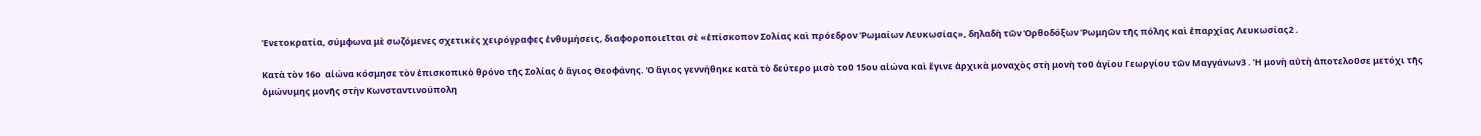Ἑνετοκρατία, σύμφωνα μὲ σωζόμενες σχετικὲς χειρόγραφες ἐνθυμήσεις, διαφοροποιεῖται σὲ «ἐπίσκοπον Σολίας καὶ πρόεδρον Ῥωμαίων Λευκωσίας», δηλαδὴ τῶν Ὀρθοδόξων Ῥωμηῶν τῆς πόλης καὶ ἐπαρχίας Λευκωσίας2 .

Κατὰ τὸν 16ο  αἰώνα κόσμησε τὸν ἐπισκοπικὸ θρόνο τῆς Σολίας ὁ ἅγιος Θεοφάνης. Ὁ ἅγιος γεννήθηκε κατὰ τὸ δεύτερο μισὸ τοῦ 15ου αἰώνα καὶ ἔγινε ἀρχικὰ μοναχὸς στὴ μονὴ τοῦ ἁγίου Γεωργίου τῶν Μαγγάνων3 . Ἡ μονὴ αὐτὴ ἀποτελοῦσε μετόχι τῆς ὁμώνυμης μονῆς στὴν Κωνσταντινούπολη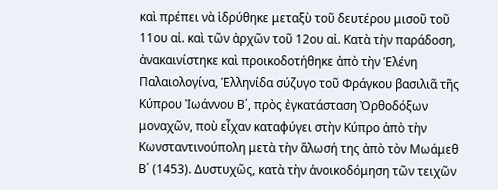καὶ πρέπει νὰ ἱδρύθηκε μεταξὺ τοῦ δευτέρου μισοῦ τοῦ 11ου αἰ. καὶ τῶν ἀρχῶν τοῦ 12ου αἰ. Κατὰ τὴν παράδοση, ἀνακαινίστηκε καὶ προικοδοτήθηκε ἀπὸ τὴν Ἑλένη Παλαιολογίνα, Ἑλληνίδα σύζυγο τοῦ Φράγκου βασιλιᾶ τῆς Κύπρου Ἰωάννου Β΄, πρὸς ἐγκατάσταση Ὀρθοδόξων μοναχῶν, ποὺ εἶχαν καταφύγει στὴν Κύπρο ἀπὸ τὴν Κωνσταντινούπολη μετὰ τὴν ἅλωσή της ἀπὸ τὸν Μωάμεθ Β΄ (1453). Δυστυχῶς, κατὰ τὴν ἀνοικοδόμηση τῶν τειχῶν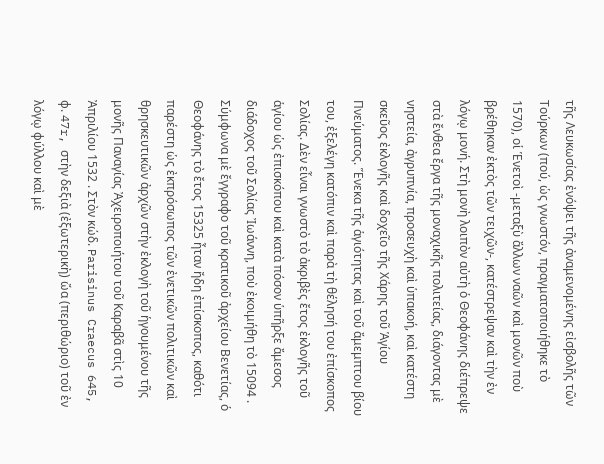τῆς Λευκωσίας ἐνόψει τῆς ἀναμενομένης εἰσβολῆς τῶν Τούρκων (πού, ὡς γνωστόν, πραγματοποιήθηκε τὸ 1570), οἱ Ἑνετοὶ -μεταξὺ ἄλλων ναῶν καὶ μονῶν ποὺ βρέθηκαν ἐκτὸς τῶν τειχῶν-, κατέστρεψαν καὶ τὴν ἐν λόγῳ μονή. Στὴ μονὴ λοιπὸν αὐτὴ ὁ Θεοφάνης διέπρεψε στὰ ἔνθεα ἔργα τῆς μοναχικῆς πολιτείας, διάγοντας μὲ νηστεία, ἀγρυπνία, προσευχὴ καὶ ὑπακοή, καὶ κατέστη σκεῦος ἐκλογῆς καὶ δοχεῖο τῆς Χάρης τοῦ Ἁγίου Πνεύματος. Ἕνεκα τῆς ἁγιότητας καὶ τοῦ ἄμεμπτου βίου του, ἐξελέγη κατόπιν καὶ παρὰ τὴ θέλησή του ἐπίσκοπος Σολίας. Δὲν εἶναι γνωστὸ τὸ ἀκριβὲς ἔτος ἐκλογῆς τοῦ ἁγίου ὡς ἐπισκόπου καὶ κατὰ πόσον ὑπῆρξε ἄμεσος διάδοχος τοῦ Σολίας Ἰωάννη, ποὺ ἐκοιμήθη τὸ 15094 . Σύμφωνα μὲ ἔγγραφο τοῦ κρατικοῦ ἀρχείου Βενετίας, ὁ Θεοφάνης τὸ ἔτος 15325 ἦταν ἤδη ἐπίσκοπος, καθότι παρέστη ὡς ἐκπρόσωπος τῶν ἐνετικῶν πολιτικῶν καὶ θρησκευτικῶν ἀρχῶν στὴν ἐκλογὴ τοῦ ἡγουμένου τῆς μονῆς Παναγίας Ἀχειροποιήτου τοῦ Καραβᾶ στὶς 10 Ἀπριλίου 1532 . Στὸν κώδ. Parisinus Craecus 645, φ. 47r, στὴν δεξιὰ (ἐξωτερικὴ) ὤα (περιθώριο) τοῦ ἐν λόγῳ φύλλου καὶ μὲ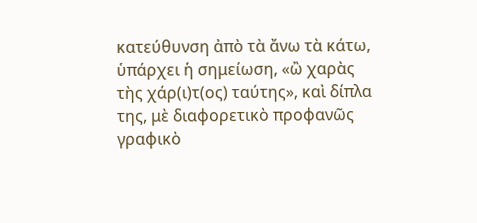κατεύθυνση ἀπὸ τὰ ἄνω τὰ κάτω, ὑπάρχει ἡ σημείωση, «ὢ χαρὰς τὴς χάρ(ι)τ(ος) ταύτης», καὶ δίπλα της, μὲ διαφορετικὸ προφανῶς γραφικὸ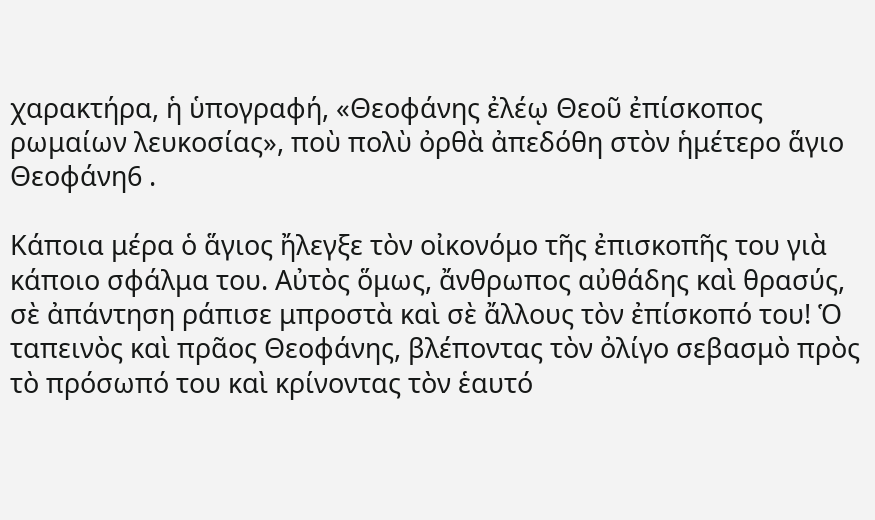χαρακτήρα, ἡ ὑπογραφή, «Θεοφάνης ἐλέῳ Θεοῦ ἐπίσκοπος ρωμαίων λευκοσίας», ποὺ πολὺ ὀρθὰ ἀπεδόθη στὸν ἡμέτερο ἅγιο Θεοφάνη6 .

Κάποια μέρα ὁ ἅγιος ἤλεγξε τὸν οἰκονόμο τῆς ἐπισκοπῆς του γιὰ κάποιο σφάλμα του. Αὐτὸς ὅμως, ἄνθρωπος αὐθάδης καὶ θρασύς, σὲ ἀπάντηση ράπισε μπροστὰ καὶ σὲ ἄλλους τὸν ἐπίσκοπό του! Ὁ ταπεινὸς καὶ πρᾶος Θεοφάνης, βλέποντας τὸν ὀλίγο σεβασμὸ πρὸς τὸ πρόσωπό του καὶ κρίνοντας τὸν ἑαυτό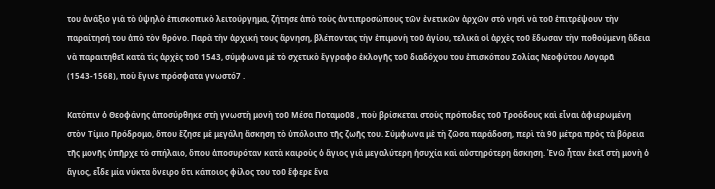του ἀνάξιο γιὰ τὸ ὑψηλὸ ἐπισκοπικὸ λειτούργημα, ζήτησε ἀπὸ τοὺς ἀντιπροσώπους τῶν ἐνετικῶν ἀρχῶν στὸ νησὶ νὰ τοῦ ἐπιτρέψουν τὴν παραίτησή του ἀπὸ τὸν θρόνο. Παρὰ τὴν ἀρχική τους ἄρνηση, βλέποντας τὴν ἐπιμονὴ τοῦ ἁγίου, τελικὰ οἱ ἀρχὲς τοῦ ἔδωσαν τὴν ποθούμενη ἄδεια νὰ παραιτηθεῖ κατὰ τὶς ἀρχὲς τοῦ 1543, σύμφωνα μὲ τὸ σχετικὸ ἔγγραφο ἐκλογῆς τοῦ διαδόχου του ἐπισκόπου Σολίας Νεοφύτου Λογαρᾶ (1543-1568), ποὺ ἔγινε πρόσφατα γνωστό7 .

Κατόπιν ὁ Θεοφάνης ἀποσύρθηκε στὴ γνωστὴ μονὴ τοῦ Μέσα Ποταμοῦ8 , ποὺ βρίσκεται στοὺς πρόποδες τοῦ Τροόδους καὶ εἶναι ἀφιερωμένη στὸν Τίμιο Πρόδρομο, ὅπου ἔζησε μὲ μεγάλη ἄσκηση τὸ ὑπόλοιπο τῆς ζωῆς του. Σύμφωνα μὲ τὴ ζῶσα παράδοση, περὶ τὰ 90 μέτρα πρὸς τὰ βόρεια τῆς μονῆς ὑπῆρχε τὸ σπήλαιο, ὅπου ἀποσυρόταν κατὰ καιροὺς ὁ ἅγιος γιὰ μεγαλύτερη ἡσυχία καὶ αὐστηρότερη ἄσκηση. Ἐνῶ ἦταν ἐκεῖ στὴ μονὴ ὁ ἅγιος, εἶδε μία νύκτα ὄνειρο ὅτι κάποιος φίλος του τοῦ ἔφερε ἕνα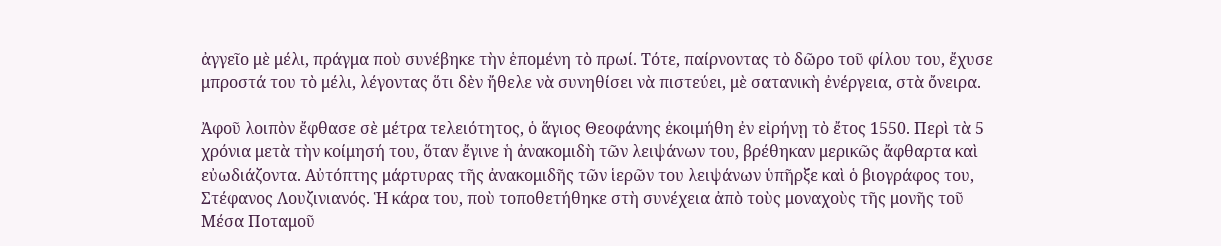ἀγγεῖο μὲ μέλι, πράγμα ποὺ συνέβηκε τὴν ἑπομένη τὸ πρωί. Τότε, παίρνοντας τὸ δῶρο τοῦ φίλου του, ἔχυσε μπροστά του τὸ μέλι, λέγοντας ὅτι δὲν ἤθελε νὰ συνηθίσει νὰ πιστεύει, μὲ σατανικὴ ἐνέργεια, στὰ ὄνειρα.

Ἀφοῦ λοιπὸν ἔφθασε σὲ μέτρα τελειότητος, ὁ ἅγιος Θεοφάνης ἐκοιμήθη ἐν εἰρήνῃ τὸ ἔτος 1550. Περὶ τὰ 5 χρόνια μετὰ τὴν κοίμησή του, ὅταν ἔγινε ἡ ἀνακομιδὴ τῶν λειψάνων του, βρέθηκαν μερικῶς ἄφθαρτα καὶ εὐωδιάζοντα. Αὐτόπτης μάρτυρας τῆς ἀνακομιδῆς τῶν ἱερῶν του λειψάνων ὑπῆρξε καὶ ὁ βιογράφος του, Στέφανος Λουζινιανός. Ἡ κάρα του, ποὺ τοποθετήθηκε στὴ συνέχεια ἀπὸ τοὺς μοναχοὺς τῆς μονῆς τοῦ Μέσα Ποταμοῦ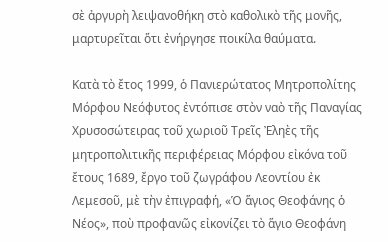σὲ ἀργυρὴ λειψανοθήκη στὸ καθολικὸ τῆς μονῆς, μαρτυρεῖται ὅτι ἐνήργησε ποικίλα θαύματα.

Κατὰ τὸ ἔτος 1999, ὁ Πανιερώτατος Μητροπολίτης Μόρφου Νεόφυτος ἐντόπισε στὸν ναὸ τῆς Παναγίας Χρυσοσώτειρας τοῦ χωριοῦ Τρεῖς Ἐληὲς τῆς μητροπολιτικῆς περιφέρειας Μόρφου εἰκόνα τοῦ ἔτους 1689, ἔργο τοῦ ζωγράφου Λεοντίου ἐκ Λεμεσοῦ, μὲ τὴν ἐπιγραφή, «Ὁ ἅγιος Θεοφάνης ὁ Νέος», ποὺ προφανῶς εἰκονίζει τὸ ἅγιο Θεοφάνη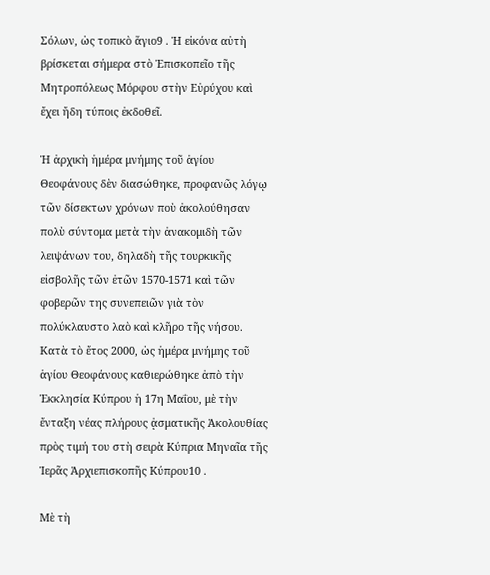Σόλων, ὡς τοπικὸ ἅγιο9 . Ἡ εἰκόνα αὐτὴ βρίσκεται σήμερα στὸ Ἐπισκοπεῖο τῆς Μητροπόλεως Μόρφου στὴν Εὐρύχου καὶ ἔχει ἤδη τύποις ἐκδοθεῖ.

Ἡ ἀρχικὴ ἡμέρα μνήμης τοῦ ἁγίου Θεοφάνους δὲν διασώθηκε, προφανῶς λόγῳ τῶν δίσεκτων χρόνων ποὺ ἀκολούθησαν πολὺ σύντομα μετὰ τὴν ἀνακομιδὴ τῶν λειψάνων του, δηλαδὴ τῆς τουρκικῆς εἰσβολῆς τῶν ἐτῶν 1570-1571 καὶ τῶν φοβερῶν της συνεπειῶν γιὰ τὸν πολύκλαυστο λαὸ καὶ κλῆρο τῆς νήσου. Κατὰ τὸ ἔτος 2000, ὡς ἡμέρα μνήμης τοῦ ἁγίου Θεοφάνους καθιερώθηκε ἀπὸ τὴν Ἐκκλησία Κύπρου ἡ 17η Μαΐου, μὲ τὴν ἔνταξη νέας πλήρους ᾀσματικῆς Ἀκολουθίας πρὸς τιμή του στὴ σειρὰ Κύπρια Μηναῖα τῆς Ἱερᾶς Ἀρχιεπισκοπῆς Κύπρου10 .

Μὲ τὴ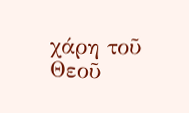χάρη τοῦ Θεοῦ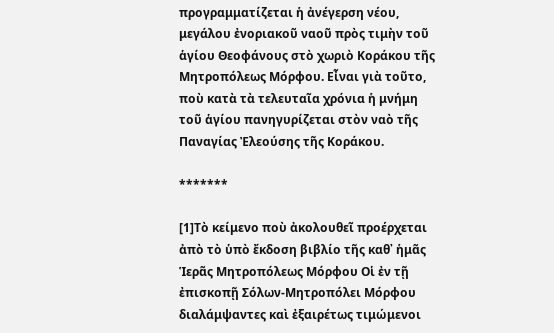προγραμματίζεται ἡ ἀνέγερση νέου, μεγάλου ἐνοριακοῦ ναοῦ πρὸς τιμὴν τοῦ ἁγίου Θεοφάνους στὸ χωριὸ Κοράκου τῆς Μητροπόλεως Μόρφου. Εἶναι γιὰ τοῦτο, ποὺ κατὰ τὰ τελευταῖα χρόνια ἡ μνήμη τοῦ ἁγίου πανηγυρίζεται στὸν ναὸ τῆς Παναγίας Ἐλεούσης τῆς Κοράκου.

*******

[1]Τὸ κείμενο ποὺ ἀκολουθεῖ προέρχεται ἀπὸ τὸ ὑπὸ ἔκδοση βιβλίο τῆς καθ᾽ ἡμᾶς Ἱερᾶς Μητροπόλεως Μόρφου Οἱ ἐν τῇ ἐπισκοπῇ Σόλων-Μητροπόλει Μόρφου διαλάμψαντες καὶ ἐξαιρέτως τιμώμενοι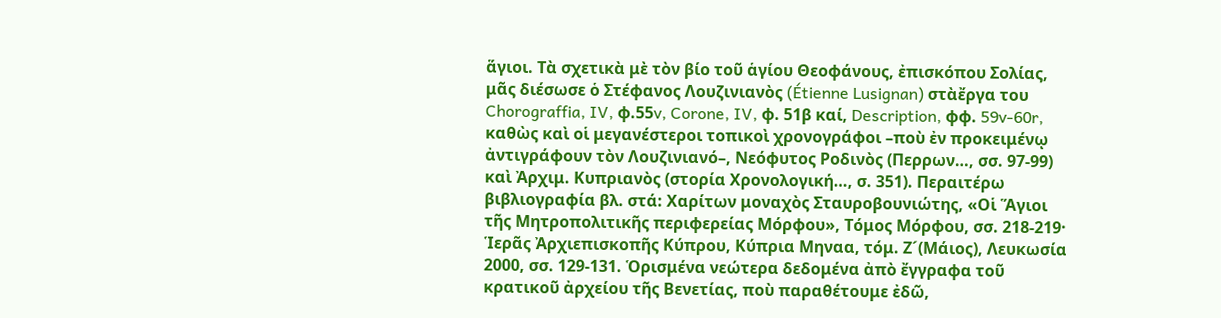ἅγιοι. Τὰ σχετικὰ μὲ τὸν βίο τοῦ ἁγίου Θεοφάνους, ἐπισκόπου Σολίας, μᾶς διέσωσε ὁ Στέφανος Λουζινιανὸς (Étienne Lusignan) στὰἔργα του Chorograffia, IV, φ.55v, Corone, IV, φ. 51β καί, Description, φφ. 59v-60r, καθὼς καὶ οἱ μεγανέστεροι τοπικοὶ χρονογράφοι –ποὺ ἐν προκειμένῳ ἀντιγράφουν τὸν Λουζινιανό–, Νεόφυτος Ροδινὸς (Περρων…, σσ. 97-99) καὶ Ἀρχιμ. Κυπριανὸς (στορία Χρονολογική…, σ. 351). Περαιτέρω βιβλιογραφία βλ. στά: Χαρίτων μοναχὸς Σταυροβουνιώτης, «Οἱ Ἅγιοι τῆς Μητροπολιτικῆς περιφερείας Μόρφου», Τόμος Μόρφου, σσ. 218-219· Ἱερᾶς Ἀρχιεπισκοπῆς Κύπρου, Κύπρια Μηναα, τόμ. Ζ´(Μάιος), Λευκωσία 2000, σσ. 129-131. Ὁρισμένα νεώτερα δεδομένα ἀπὸ ἔγγραφα τοῦ κρατικοῦ ἀρχείου τῆς Βενετίας, ποὺ παραθέτουμε ἐδῶ,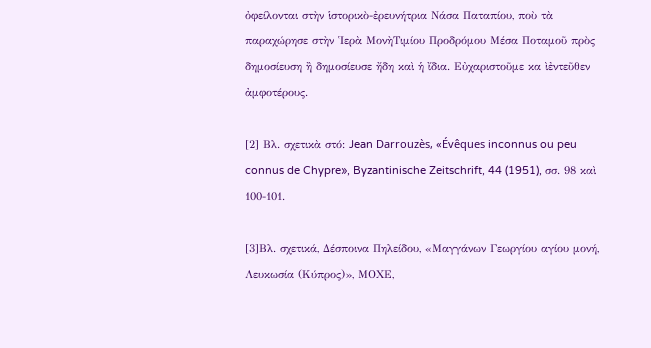ὀφείλονται στὴν ἱστορικὸ-ἐρευνήτρια Νάσα Παταπίου, ποὺ τὰ παραχώρησε στὴν Ἱερὰ ΜονὴΤιμίου Προδρόμου Μέσα Ποταμοῦ πρὸς δημοσίευση ἢ δημοσίευσε ἤδη καὶ ἡ ἴδια. Εὐχαριστοῦμε κα ὶἐντεῦθεν ἀμφοτέρους.

[2] Βλ. σχετικὰ στό: Jean Darrouzès, «Évêques inconnus ou peu connus de Chypre», Byzantinische Zeitschrift, 44 (1951), σσ. 98 καὶ 100-101.

[3]Βλ. σχετικά, Δέσποινα Πηλείδου, «Μαγγάνων Γεωργίου αγίου μονή, Λευκωσία (Κύπρος)», ΜΟΧΕ,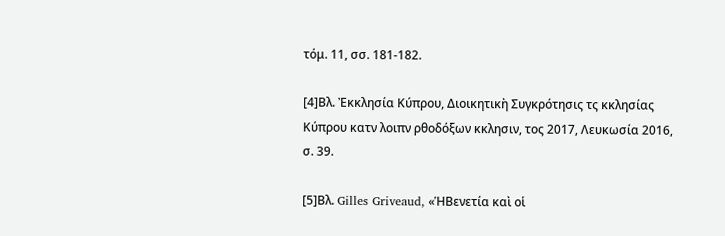τόμ. 11, σσ. 181-182.

[4]Βλ. Ἐκκλησία Κύπρου, Διοικητικὴ Συγκρότησις τς κκλησίας Κύπρου κατν λοιπν ρθοδόξων κκλησιν, τος 2017, Λευκωσία 2016, σ. 39.

[5]Βλ. Gilles Griveaud, «ἩΒενετία καὶ οἱ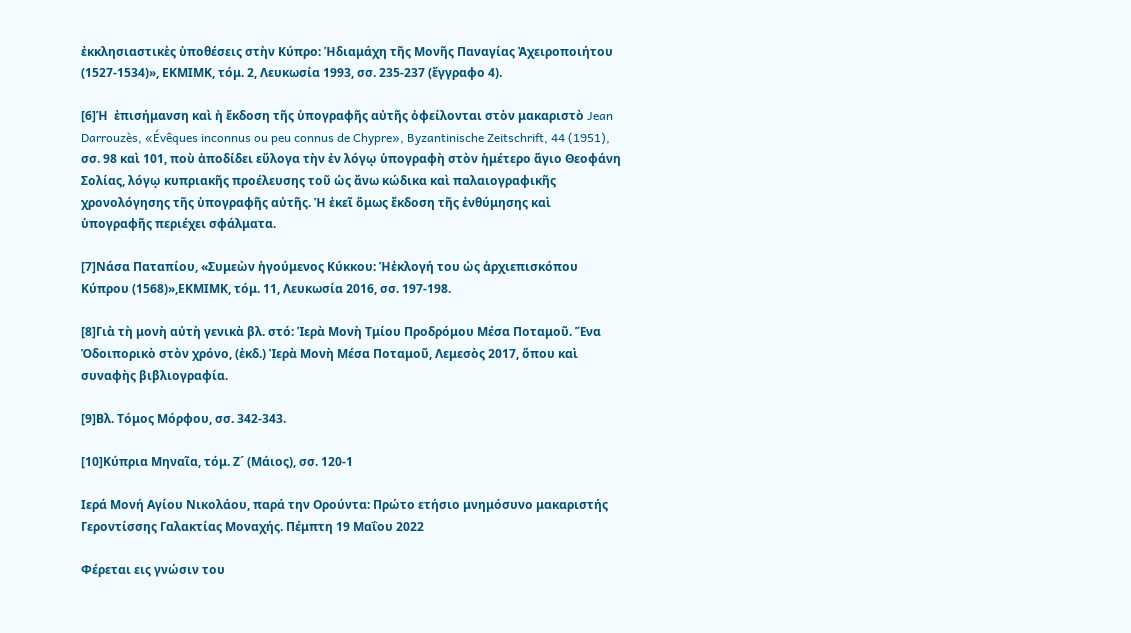ἐκκλησιαστικὲς ὑποθέσεις στὴν Κύπρο: Ἡδιαμάχη τῆς Μονῆς Παναγίας Ἀχειροποιήτου (1527-1534)», ΕΚΜΙΜΚ, τόμ. 2, Λευκωσία 1993, σσ. 235-237 (ἔγγραφο 4).

[6]Ἡ  ἐπισήμανση καὶ ἡ ἔκδοση τῆς ὑπογραφῆς αὐτῆς ὀφείλονται στὸν μακαριστὸ Jean Darrouzès, «Évêques inconnus ou peu connus de Chypre», Byzantinische Zeitschrift, 44 (1951), σσ. 98 καὶ 101, ποὺ ἀποδίδει εὔλογα τὴν ἐν λόγῳ ὑπογραφὴ στὸν ἡμέτερο ἅγιο Θεοφάνη Σολίας, λόγῳ κυπριακῆς προέλευσης τοῦ ὡς ἄνω κώδικα καὶ παλαιογραφικῆς χρονολόγησης τῆς ὑπογραφῆς αὐτῆς. Ἡ ἐκεῖ ὅμως ἔκδοση τῆς ἐνθύμησης καὶ ὑπογραφῆς περιέχει σφάλματα.

[7]Νάσα Παταπίου, «Συμεὼν ἡγούμενος Κύκκου: Ἡἐκλογή του ὡς ἀρχιεπισκόπου Κύπρου (1568)»,ΕΚΜΙΜΚ, τόμ. 11, Λευκωσία 2016, σσ. 197-198.

[8]Γιὰ τὴ μονὴ αὐτὴ γενικὰ βλ. στό: Ἱερὰ Μονὴ Τμίου Προδρόμου Μέσα Ποταμοῦ. Ἕνα Ὁδοιπορικὸ στὸν χρόνο, (ἐκδ.) Ἱερὰ Μονὴ Μέσα Ποταμοῦ, Λεμεσὸς 2017, ὅπου καὶ συναφὴς βιβλιογραφία.

[9]Βλ. Τόμος Μόρφου, σσ. 342-343.

[10]Κύπρια Μηναῖα, τόμ. Ζ´ (Μάιος), σσ. 120-1

Ιερά Μονή Αγίου Νικολάου, παρά την Ορούντα: Πρώτο ετήσιο μνημόσυνο μακαριστής Γεροντίσσης Γαλακτίας Μοναχής. Πέμπτη 19 Μαΐου 2022

Φέρεται εις γνώσιν του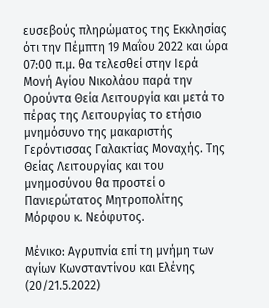ευσεβούς πληρώματος της Εκκλησίας ότι την Πέμπτη 19 Μαΐου 2022 και ώρα 07:00 π.μ. θα τελεσθεί στην Ιερά Μονή Αγίου Νικολάου παρά την Ορούντα Θεία Λειτουργία και μετά το πέρας της Λειτουργίας το ετήσιο μνημόσυνο της μακαριστής Γερόντισσας Γαλακτίας Μοναχής. Της Θείας Λειτουργίας και του μνημοσύνου θα προστεί ο Πανιερώτατος Μητροπολίτης Μόρφου κ. Νεόφυτος.

Μένικο: Αγρυπνία επί τη μνήμη των αγίων Κωνσταντίνου και Ελένης (20/21.5.2022)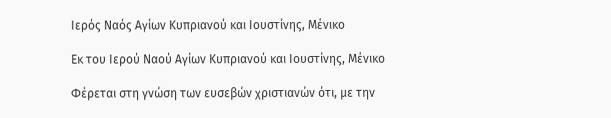Ιερός Ναός Αγίων Κυπριανού και Ιουστίνης, Μένικο

Εκ του Ιερού Ναού Αγίων Κυπριανού και Ιουστίνης, Μένικο

Φέρεται στη γνώση των ευσεβών χριστιανών ότι, με την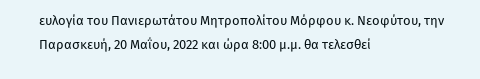ευλογία του Πανιερωτάτου Μητροπολίτου Μόρφου κ. Νεοφύτου, την Παρασκευή, 20 Μαΐου, 2022 και ώρα 8:00 μ.μ. θα τελεσθεί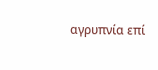αγρυπνία επί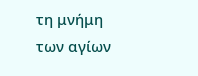τη μνήμη των αγίων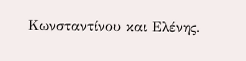Κωνσταντίνου και Ελένης.